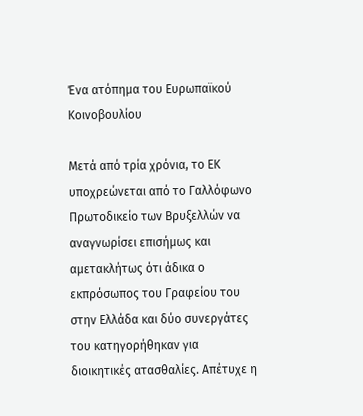Ένα ατόπημα του Ευρωπαϊκού Κοινοβουλίου

Μετά από τρία χρόνια, το ΕΚ υποχρεώνεται από το Γαλλόφωνο Πρωτοδικείο των Βρυξελλών να αναγνωρίσει επισήμως και αμετακλήτως ότι άδικα ο εκπρόσωπος του Γραφείου του στην Ελλάδα και δύο συνεργάτες του κατηγορήθηκαν για διοικητικές ατασθαλίες. Απέτυχε η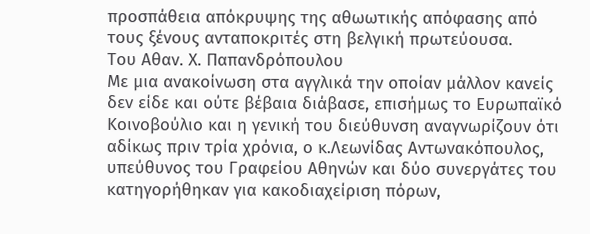προσπάθεια απόκρυψης της αθωωτικής απόφασης από τους ξένους ανταποκριτές στη βελγική πρωτεύουσα.
Του Αθαν. Χ. Παπανδρόπουλου
Με μια ανακοίνωση στα αγγλικά την οποίαν μάλλον κανείς δεν είδε και ούτε βέβαια διάβασε, επισήμως το Ευρωπαϊκό Κοινοβούλιο και η γενική του διεύθυνση αναγνωρίζουν ότι αδίκως πριν τρία χρόνια, ο κ.Λεωνίδας Αντωνακόπουλος, υπεύθυνος του Γραφείου Αθηνών και δύο συνεργάτες του κατηγορήθηκαν για κακοδιαχείριση πόρων,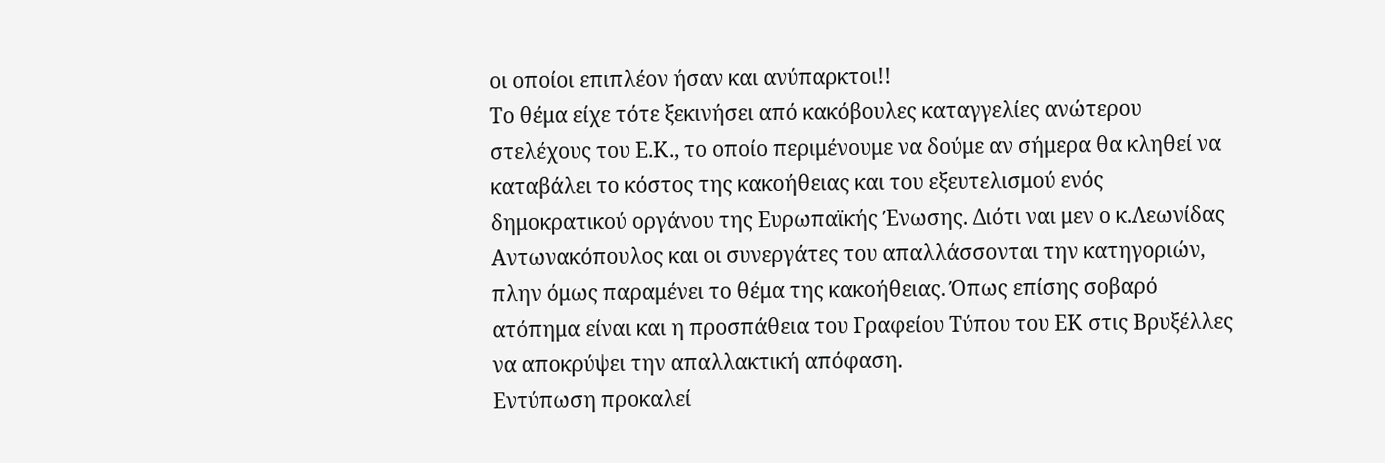οι οποίοι επιπλέον ήσαν και ανύπαρκτοι!!
Το θέμα είχε τότε ξεκινήσει από κακόβουλες καταγγελίες ανώτερου στελέχους του Ε.Κ., το οποίο περιμένουμε να δούμε αν σήμερα θα κληθεί να καταβάλει το κόστος της κακοήθειας και του εξευτελισμού ενός δημοκρατικού οργάνου της Ευρωπαϊκής Ένωσης. Διότι ναι μεν ο κ.Λεωνίδας Αντωνακόπουλος και οι συνεργάτες του απαλλάσσονται την κατηγοριών, πλην όμως παραμένει το θέμα της κακοήθειας. Όπως επίσης σοβαρό ατόπημα είναι και η προσπάθεια του Γραφείου Τύπου του ΕΚ στις Βρυξέλλες να αποκρύψει την απαλλακτική απόφαση.
Εντύπωση προκαλεί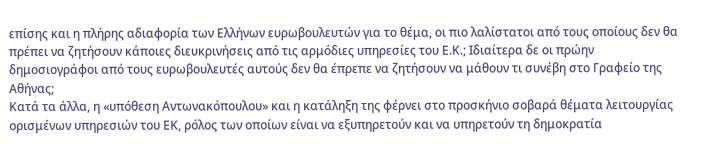επίσης και η πλήρης αδιαφορία των Ελλήνων ευρωβουλευτών για το θέμα, οι πιο λαλίστατοι από τους οποίους δεν θα πρέπει να ζητήσουν κάποιες διευκρινήσεις από τις αρμόδιες υπηρεσίες του Ε.Κ.; Ιδιαίτερα δε οι πρώην δημοσιογράφοι από τους ευρωβουλευτές αυτούς δεν θα έπρεπε να ζητήσουν να μάθουν τι συνέβη στο Γραφείο της Αθήνας;
Κατά τα άλλα, η «υπόθεση Αντωνακόπουλου» και η κατάληξη της φέρνει στο προσκήνιο σοβαρά θέματα λειτουργίας ορισμένων υπηρεσιών του ΕΚ, ρόλος των οποίων είναι να εξυπηρετούν και να υπηρετούν τη δημοκρατία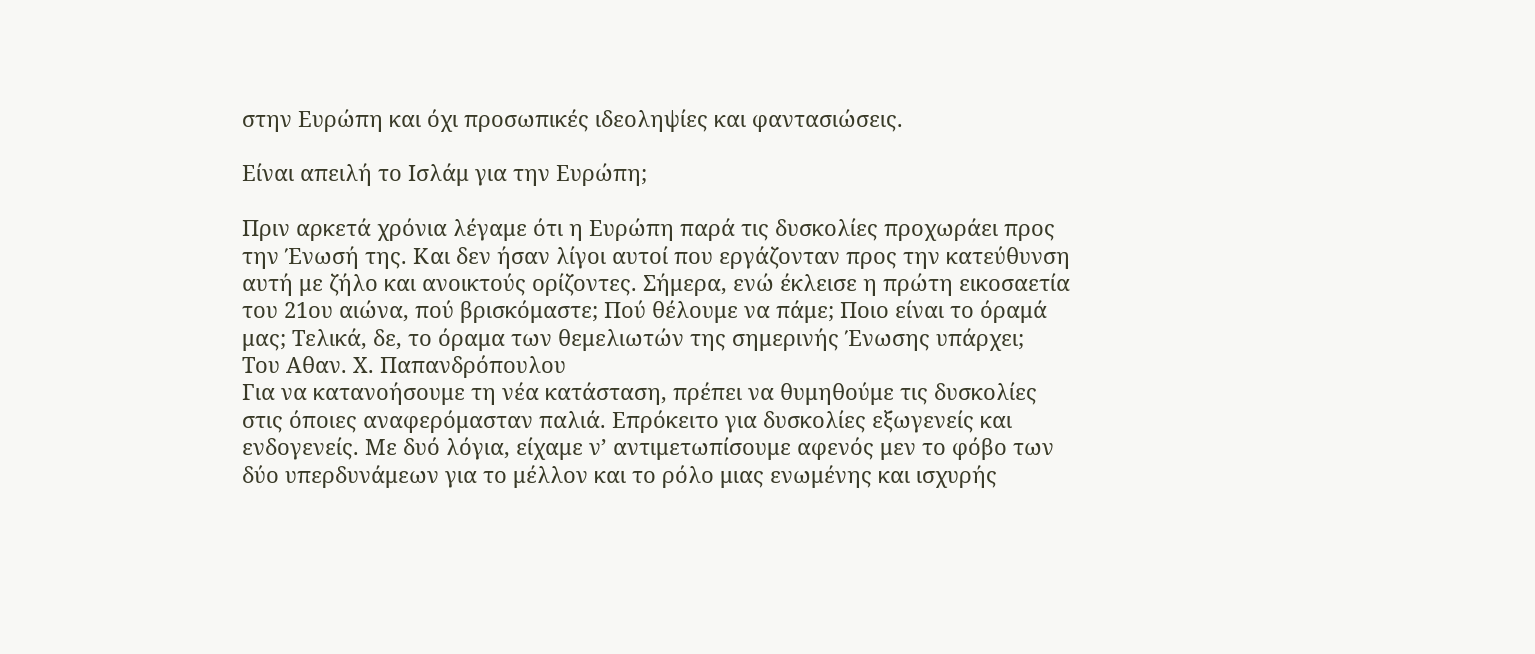στην Ευρώπη και όχι προσωπικές ιδεοληψίες και φαντασιώσεις.

Είναι απειλή το Ισλάμ για την Ευρώπη;

Πριν αρκετά χρόνια λέγαμε ότι η Ευρώπη παρά τις δυσκολίες προχωράει προς την Ένωσή της. Και δεν ήσαν λίγοι αυτοί που εργάζονταν προς την κατεύθυνση αυτή με ζήλο και ανοικτούς ορίζοντες. Σήμερα, ενώ έκλεισε η πρώτη εικοσαετία του 21ου αιώνα, πού βρισκόμαστε; Πού θέλουμε να πάμε; Ποιο είναι το όραμά μας; Τελικά, δε, το όραμα των θεμελιωτών της σημερινής Ένωσης υπάρχει;
Του Αθαν. Χ. Παπανδρόπουλου
Για να κατανοήσουμε τη νέα κατάσταση, πρέπει να θυμηθούμε τις δυσκολίες στις όποιες αναφερόμασταν παλιά. Επρόκειτο για δυσκολίες εξωγενείς και ενδογενείς. Με δυό λόγια, είχαμε ν’ αντιμετωπίσουμε αφενός μεν το φόβο των δύο υπερδυνάμεων για το μέλλον και το ρόλο μιας ενωμένης και ισχυρής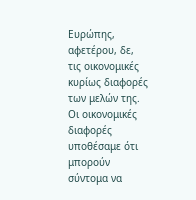Ευρώπης, αφετέρου, δε, τις οικονομικές κυρίως διαφορές των μελών της.
Οι οικονομικές διαφορές υποθέσαμε ότι μπορούν σύντομα να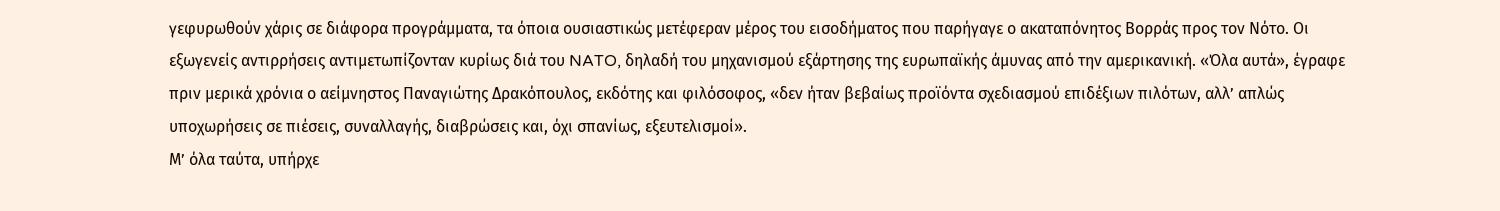γεφυρωθούν χάρις σε διάφορα προγράμματα, τα όποια ουσιαστικώς μετέφεραν μέρος του εισοδήματος που παρήγαγε ο ακαταπόνητος Βορράς προς τον Νότο. Οι εξωγενείς αντιρρήσεις αντιμετωπίζονταν κυρίως διά του NATO, δηλαδή του μηχανισμού εξάρτησης της ευρωπαϊκής άμυνας από την αμερικανική. «Όλα αυτά», έγραφε πριν μερικά χρόνια ο αείμνηστος Παναγιώτης Δρακόπουλος, εκδότης και φιλόσοφος, «δεν ήταν βεβαίως προϊόντα σχεδιασμού επιδέξιων πιλότων, αλλ’ απλώς υποχωρήσεις σε πιέσεις, συναλλαγής, διαβρώσεις και, όχι σπανίως, εξευτελισμοί».
Μ’ όλα ταύτα, υπήρχε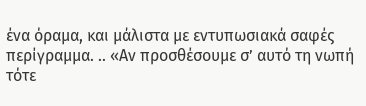ένα όραμα, και μάλιστα με εντυπωσιακά σαφές περίγραμμα. .. «Αν προσθέσουμε σ’ αυτό τη νωπή τότε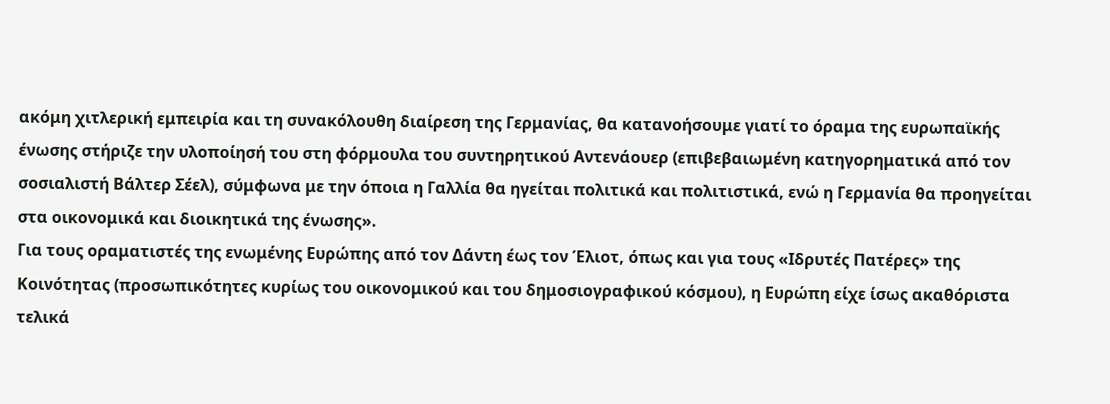ακόμη χιτλερική εμπειρία και τη συνακόλουθη διαίρεση της Γερμανίας, θα κατανοήσουμε γιατί το όραμα της ευρωπαϊκής ένωσης στήριζε την υλοποίησή του στη φόρμουλα του συντηρητικού Αντενάουερ (επιβεβαιωμένη κατηγορηματικά από τον σοσιαλιστή Βάλτερ Σέελ), σύμφωνα με την όποια η Γαλλία θα ηγείται πολιτικά και πολιτιστικά, ενώ η Γερμανία θα προηγείται στα οικονομικά και διοικητικά της ένωσης».
Για τους οραματιστές της ενωμένης Ευρώπης από τον Δάντη έως τον Έλιοτ, όπως και για τους «Ιδρυτές Πατέρες» της Κοινότητας (προσωπικότητες κυρίως του οικονομικού και του δημοσιογραφικού κόσμου), η Ευρώπη είχε ίσως ακαθόριστα τελικά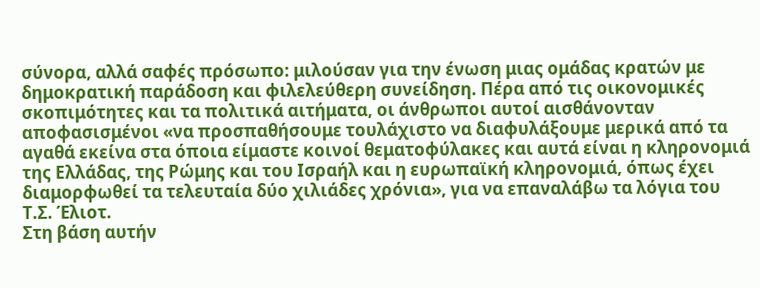σύνορα, αλλά σαφές πρόσωπο: μιλούσαν για την ένωση μιας ομάδας κρατών με δημοκρατική παράδοση και φιλελεύθερη συνείδηση. Πέρα από τις οικονομικές σκοπιμότητες και τα πολιτικά αιτήματα, οι άνθρωποι αυτοί αισθάνονταν αποφασισμένοι «να προσπαθήσουμε τουλάχιστο να διαφυλάξουμε μερικά από τα αγαθά εκείνα στα όποια είμαστε κοινοί θεματοφύλακες και αυτά είναι η κληρονομιά της Ελλάδας, της Ρώμης και του Ισραήλ και η ευρωπαϊκή κληρονομιά, όπως έχει διαμορφωθεί τα τελευταία δύο χιλιάδες χρόνια», για να επαναλάβω τα λόγια του  Τ.Σ. Έλιοτ.
Στη βάση αυτήν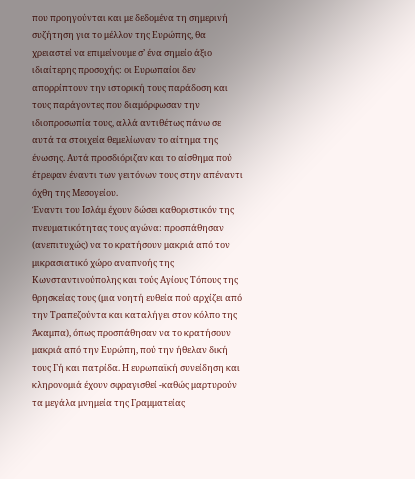που προηγούνται και με δεδομένα τη σημερινή συζήτηση για το μέλλον της Ευρώπης, θα χρειαστεί να επιμείνουμε σ’ ένα σημείο άξιο ιδιαίτερης προσοχής: οι Ευρωπαίοι δεν απορρίπτουν την ιστορική τους παράδοση και τους παράγοντες που διαμόρφωσαν την ιδιοπροσωπία τους, αλλά αντιθέτως πάνω σε αυτά τα στοιχεία θεμελίωναν το αίτημα της ένωσης. Αυτά προσδιόριζαν και το αίσθημα πού έτρεφαν έναντι των γειτόνων τους στην απέναντι όχθη της Μεσογείου.
Έναντι του Ισλάμ έχουν δώσει καθοριστικόν της πνευματικότητας τους αγώνα: προσπάθησαν (ανεπιτυχώς) να το κρατήσουν μακριά από τον μικρασιατικό χώρο αναπνοής της Κωνσταντινούπολης και τούς Αγίους Τόπους της θρησκείας τους (μια νοητή ευθεία πού αρχίζει από την Τραπεζούντα και καταλήγει στον κόλπο της Άκαμπα), όπως προσπάθησαν να το κρατήσουν μακριά από την Ευρώπη, πού την ήθελαν δική τους Γή και πατρίδα. Η ευρωπαϊκή συνείδηση και κληρονομιά έχουν σφραγισθεί -καθώς μαρτυρούν τα μεγάλα μνημεία της Γραμματείας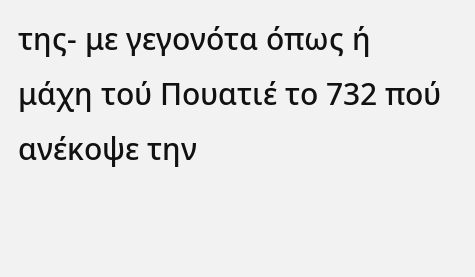της- με γεγονότα όπως ή μάχη τού Πουατιέ το 732 πού ανέκοψε την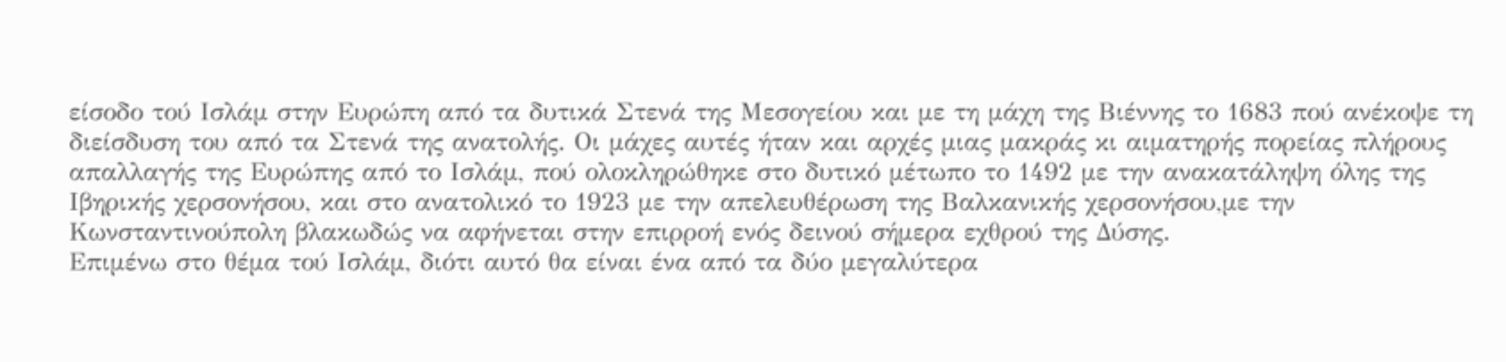είσοδο τού Ισλάμ στην Ευρώπη από τα δυτικά Στενά της Μεσογείου και με τη μάχη της Βιέννης το 1683 πού ανέκοψε τη διείσδυση του από τα Στενά της ανατολής. Οι μάχες αυτές ήταν και αρχές μιας μακράς κι αιματηρής πορείας πλήρους απαλλαγής της Ευρώπης από το Ισλάμ, πού ολοκληρώθηκε στο δυτικό μέτωπο το 1492 με την ανακατάληψη όλης της Ιβηρικής χερσονήσου, και στο ανατολικό το 1923 με την απελευθέρωση της Βαλκανικής χερσονήσου,με την Κωνσταντινούπολη βλακωδώς να αφήνεται στην επιρροή ενός δεινού σήμερα εχθρού της Δύσης.
Επιμένω στο θέμα τού Ισλάμ, διότι αυτό θα είναι ένα από τα δύο μεγαλύτερα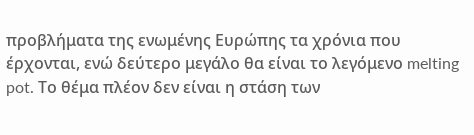προβλήματα της ενωμένης Ευρώπης τα χρόνια που έρχονται, ενώ δεύτερο μεγάλο θα είναι το λεγόμενο melting pot. Το θέμα πλέον δεν είναι η στάση των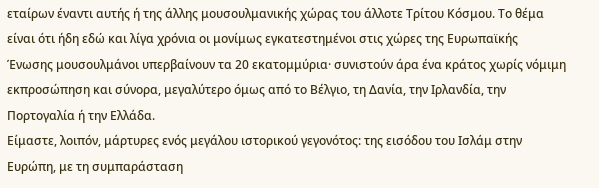εταίρων έναντι αυτής ή της άλλης μουσουλμανικής χώρας του άλλοτε Τρίτου Κόσμου. Το θέμα είναι ότι ήδη εδώ και λίγα χρόνια οι μονίμως εγκατεστημένοι στις χώρες της Ευρωπαϊκής Ένωσης μουσουλμάνοι υπερβαίνουν τα 20 εκατομμύρια· συνιστούν άρα ένα κράτος χωρίς νόμιμη εκπροσώπηση και σύνορα, μεγαλύτερο όμως από το Βέλγιο, τη Δανία, την Ιρλανδία, την Πορτογαλία ή την Ελλάδα.
Είμαστε, λοιπόν, μάρτυρες ενός μεγάλου ιστορικού γεγονότος: της εισόδου του Ισλάμ στην Ευρώπη, με τη συμπαράσταση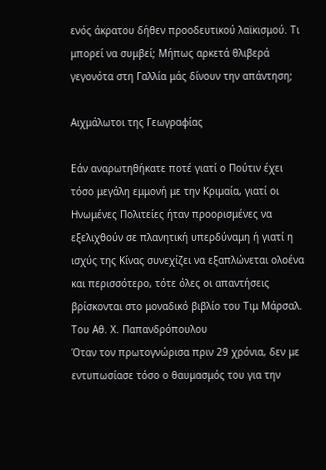ενός άκρατου δήθεν προοδευτικού λαϊκισμού. Τι μπορεί να συμβεί; Μήπως αρκετά θλιβερά γεγονότα στη Γαλλία μάς δίνουν την απάντηση;

Αιχμάλωτοι της Γεωγραφίας

Εάν αναρωτηθήκατε ποτέ γιατί ο Πούτιν έχει τόσο μεγάλη εμμονή με την Κριμαία, γιατί οι Ηνωμένες Πολιτείες ήταν προορισμένες να εξελιχθούν σε πλανητική υπερδύναμη ή γιατί η ισχύς της Κίνας συνεχίζει να εξαπλώνεται ολοένα και περισσότερο, τότε όλες οι απαντήσεις βρίσκονται στο μοναδικό βιβλίο του Τιμ Μάρσαλ.
Του Αθ. Χ. Παπανδρόπουλου
Όταν τον πρωτογνώρισα πριν 29 χρόνια, δεν με εντυπωσίασε τόσο ο θαυμασμός του για την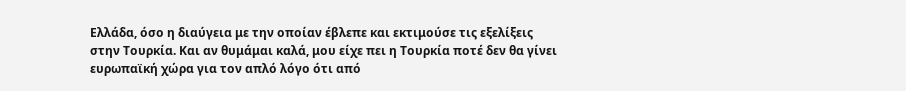Ελλάδα, όσο η διαύγεια με την οποίαν έβλεπε και εκτιμούσε τις εξελίξεις στην Τουρκία. Και αν θυμάμαι καλά, μου είχε πει η Τουρκία ποτέ δεν θα γίνει ευρωπαϊκή χώρα για τον απλό λόγο ότι από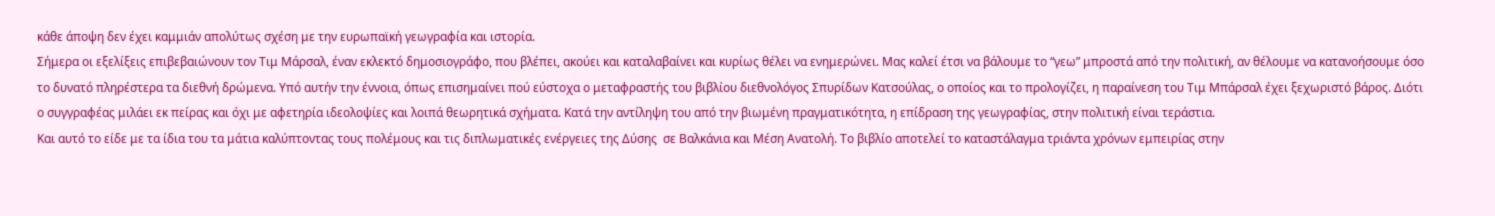κάθε άποψη δεν έχει καμμιάν απολύτως σχέση με την ευρωπαϊκή γεωγραφία και ιστορία.
Σήμερα οι εξελίξεις επιβεβαιώνουν τον Τιμ Μάρσαλ, έναν εκλεκτό δημοσιογράφο, που βλέπει, ακούει και καταλαβαίνει και κυρίως θέλει να ενημερώνει. Μας καλεί έτσι να βάλουμε το “γεω” μπροστά από την πολιτική, αν θέλουμε να κατανοήσουμε όσο το δυνατό πληρέστερα τα διεθνή δρώμενα. Υπό αυτήν την έννοια, όπως επισημαίνει πού εύστοχα ο μεταφραστής του βιβλίου διεθνολόγος Σπυρίδων Κατσούλας, ο οποίος και το προλογίζει, η παραίνεση του Τιμ Μπάρσαλ έχει ξεχωριστό βάρος. Διότι ο συγγραφέας μιλάει εκ πείρας και όχι με αφετηρία ιδεολοψίες και λοιπά θεωρητικά σχήματα. Κατά την αντίληψη του από την βιωμένη πραγματικότητα, η επίδραση της γεωγραφίας, στην πολιτική είναι τεράστια.
Και αυτό το είδε με τα ίδια του τα μάτια καλύπτοντας τους πολέμους και τις διπλωματικές ενέργειες της Δύσης  σε Βαλκάνια και Μέση Ανατολή. Το βιβλίο αποτελεί το καταστάλαγμα τριάντα χρόνων εμπειρίας στην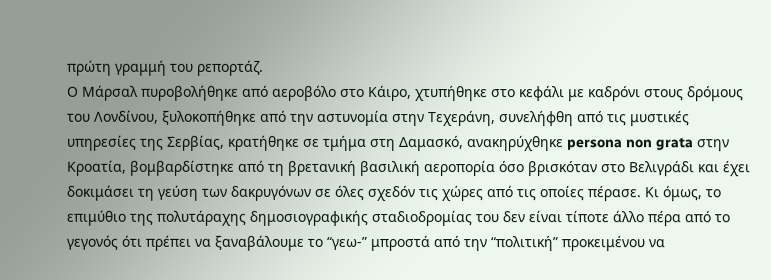πρώτη γραμμή του ρεπορτάζ.
Ο Μάρσαλ πυροβολήθηκε από αεροβόλο στο Κάιρο, χτυπήθηκε στο κεφάλι με καδρόνι στους δρόμους του Λονδίνου, ξυλοκοπήθηκε από την αστυνομία στην Τεχεράνη, συνελήφθη από τις μυστικές υπηρεσίες της Σερβίας, κρατήθηκε σε τμήμα στη Δαμασκό, ανακηρύχθηκε persona non grata στην Κροατία, βομβαρδίστηκε από τη βρετανική βασιλική αεροπορία όσο βρισκόταν στο Βελιγράδι και έχει δοκιμάσει τη γεύση των δακρυγόνων σε όλες σχεδόν τις χώρες από τις οποίες πέρασε. Κι όμως, το επιμύθιο της πολυτάραχης δημοσιογραφικής σταδιοδρομίας του δεν είναι τίποτε άλλο πέρα από το γεγονός ότι πρέπει να ξαναβάλουμε το “γεω-” μπροστά από την “πολιτική” προκειμένου να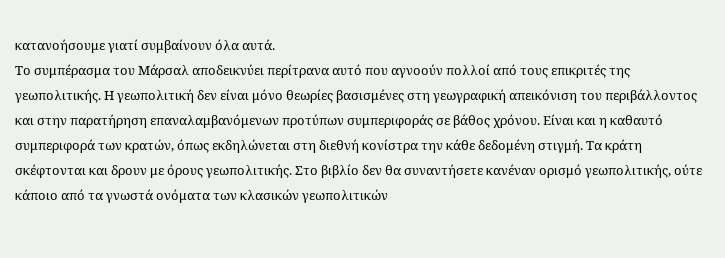κατανοήσουμε γιατί συμβαίνουν όλα αυτά.
Το συμπέρασμα του Μάρσαλ αποδεικνύει περίτρανα αυτό που αγνοούν πολλοί από τους επικριτές της γεωπολιτικής. Η γεωπολιτική δεν είναι μόνο θεωρίες βασισμένες στη γεωγραφική απεικόνιση του περιβάλλοντος και στην παρατήρηση επαναλαμβανόμενων προτύπων συμπεριφοράς σε βάθος χρόνου. Είναι και η καθαυτό συμπεριφορά των κρατών, όπως εκδηλώνεται στη διεθνή κονίστρα την κάθε δεδομένη στιγμή. Τα κράτη σκέφτονται και δρουν με όρους γεωπολιτικής. Στο βιβλίο δεν θα συναντήσετε κανέναν ορισμό γεωπολιτικής, ούτε κάποιο από τα γνωστά ονόματα των κλασικών γεωπολιτικών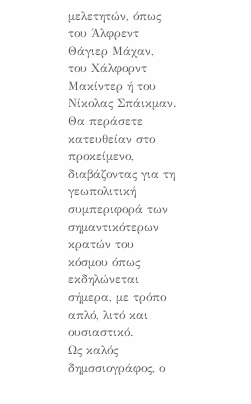μελετητών, όπως του Άλφρεντ Θάγιερ Μάχαν, του Χάλφορντ Μακίντερ ή του Νίκολας Σπάικμαν. Θα περάσετε κατευθείαν στο προκείμενο, διαβάζοντας για τη γεωπολιτική συμπεριφορά των σημαντικότερων κρατών του κόσμου όπως εκδηλώνεται σήμερα, με τρόπο απλό, λιτό και ουσιαστικό.
Ως καλός δημσσιογράφος, ο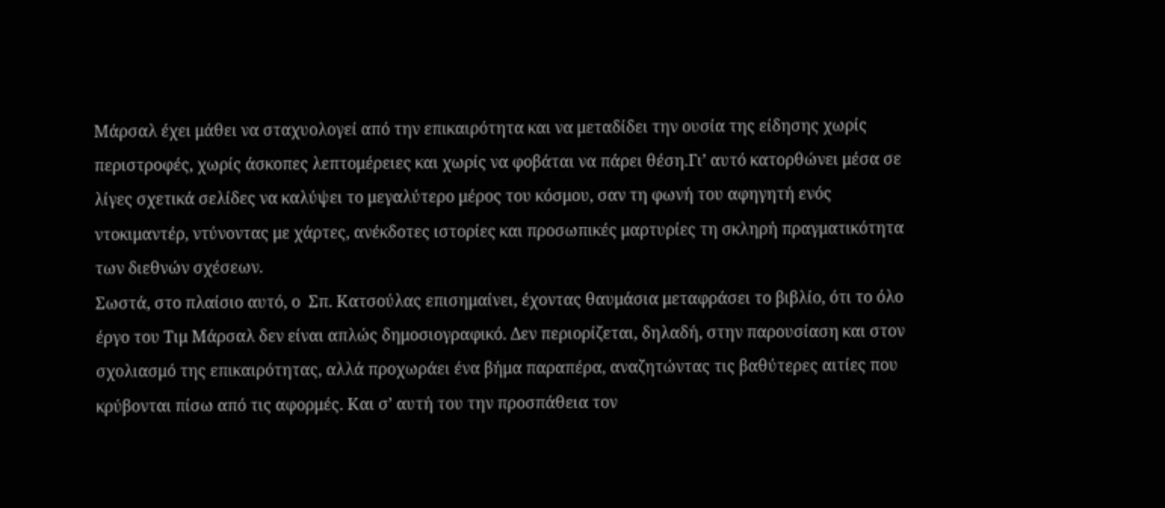Μάρσαλ έχει μάθει να σταχυολογεί από την επικαιρότητα και να μεταδίδει την ουσία της είδησης χωρίς περιστροφές, χωρίς άσκοπες λεπτομέρειες και χωρίς να φοβάται να πάρει θέση.Γι’ αυτό κατορθώνει μέσα σε λίγες σχετικά σελίδες να καλύψει το μεγαλύτερο μέρος του κόσμου, σαν τη φωνή του αφηγητή ενός ντοκιμαντέρ, ντύνοντας με χάρτες, ανέκδοτες ιστορίες και προσωπικές μαρτυρίες τη σκληρή πραγματικότητα των διεθνών σχέσεων.
Σωστά, στο πλαίσιο αυτό, ο  Σπ. Κατσούλας επισημαίνει, έχοντας θαυμάσια μεταφράσει το βιβλίο, ότι το όλο έργο του Τιμ Μάρσαλ δεν είναι απλώς δημοσιογραφικό. Δεν περιορίζεται, δηλαδή, στην παρουσίαση και στον σχολιασμό της επικαιρότητας, αλλά προχωράει ένα βήμα παραπέρα, αναζητώντας τις βαθύτερες αιτίες που κρύβονται πίσω από τις αφορμές. Και σ’ αυτή του την προσπάθεια τον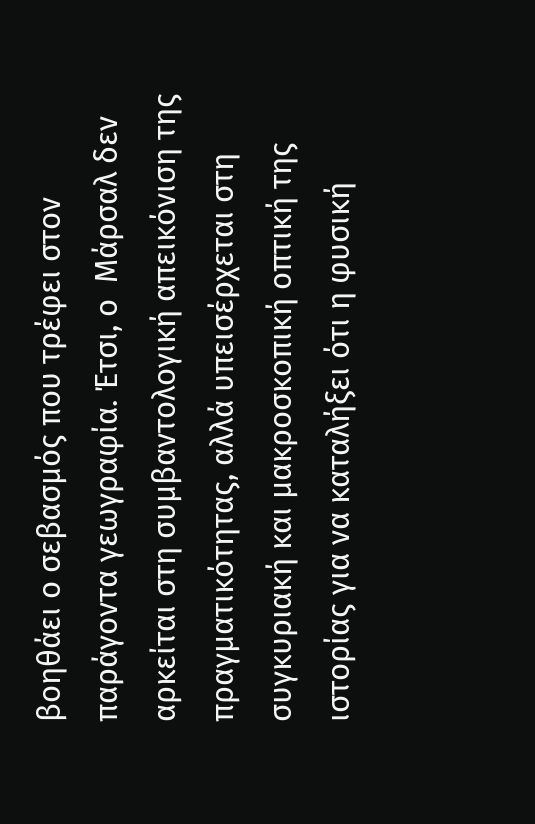βοηθάει ο σεβασμός που τρέφει στον παράγοντα γεωγραφία. Έτσι, ο  Μάρσαλ δεν αρκείται στη συμβαντολογική απεικόνιση της πραγματικότητας, αλλά υπεισέρχεται στη συγκυριακή και μακροσκοπική οπτική της ιστορίας για να καταλήξει ότι η φυσική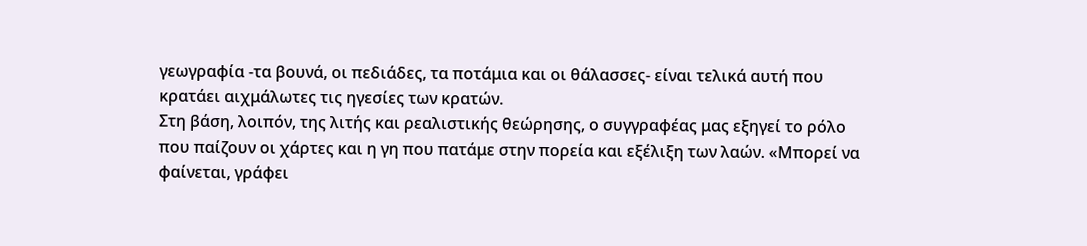γεωγραφία -τα βουνά, οι πεδιάδες, τα ποτάμια και οι θάλασσες- είναι τελικά αυτή που κρατάει αιχμάλωτες τις ηγεσίες των κρατών.
Στη βάση, λοιπόν, της λιτής και ρεαλιστικής θεώρησης, ο συγγραφέας μας εξηγεί το ρόλο που παίζουν οι χάρτες και η γη που πατάμε στην πορεία και εξέλιξη των λαών. «Μπορεί να φαίνεται, γράφει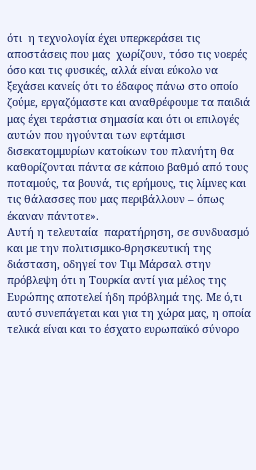ότι  η τεχνολογία έχει υπερκεράσει τις αποστάσεις που μας  χωρίζουν, τόσο τις νοερές όσο και τις φυσικές, αλλά είναι εύκολο να ξεχάσει κανείς ότι το έδαφος πάνω στο οποίο ζούμε, εργαζόμαστε και αναθρέφουμε τα παιδιά μας έχει τεράστια σημασία και ότι οι επιλογές αυτών που ηγούνται των εφτάμισι δισεκατομμυρίων κατοίκων του πλανήτη θα καθορίζονται πάντα σε κάποιο βαθμό από τους ποταμούς, τα βουνά, τις ερήμους, τις λίμνες και τις θάλασσες που μας περιβάλλουν – όπως έκαναν πάντοτε».
Αυτή η τελευταία  παρατήρηση, σε συνδυασμό και με την πολιτισμικο-θρησκευτική της διάσταση, οδηγεί τον Τιμ Μάρσαλ στην πρόβλεψη ότι η Τουρκία αντί για μέλος της Ευρώπης αποτελεί ήδη πρόβλημά της. Με ό,τι αυτό συνεπάγεται και για τη χώρα μας, η οποία τελικά είναι και το έσχατο ευρωπαϊκό σύνορο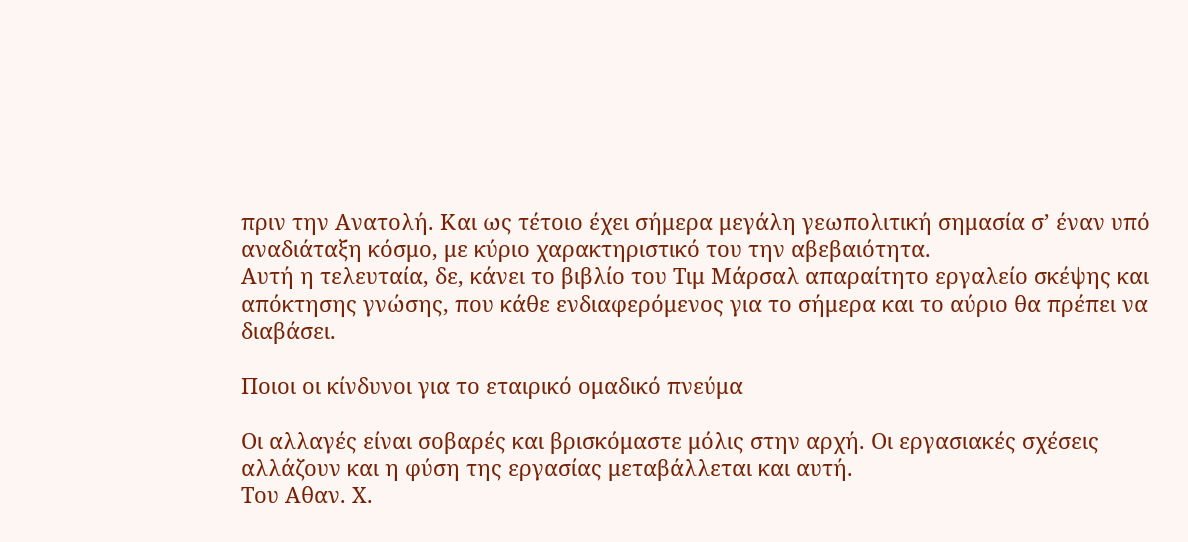πριν την Ανατολή. Και ως τέτοιο έχει σήμερα μεγάλη γεωπολιτική σημασία σ’ έναν υπό αναδιάταξη κόσμο, με κύριο χαρακτηριστικό του την αβεβαιότητα.
Αυτή η τελευταία, δε, κάνει το βιβλίο του Τιμ Μάρσαλ απαραίτητο εργαλείο σκέψης και απόκτησης γνώσης, που κάθε ενδιαφερόμενος για το σήμερα και το αύριο θα πρέπει να διαβάσει.

Ποιοι οι κίνδυνοι για το εταιρικό ομαδικό πνεύμα

Οι αλλαγές είναι σοβαρές και βρισκόμαστε μόλις στην αρχή. Οι εργασιακές σχέσεις αλλάζουν και η φύση της εργασίας μεταβάλλεται και αυτή.
Του Αθαν. Χ.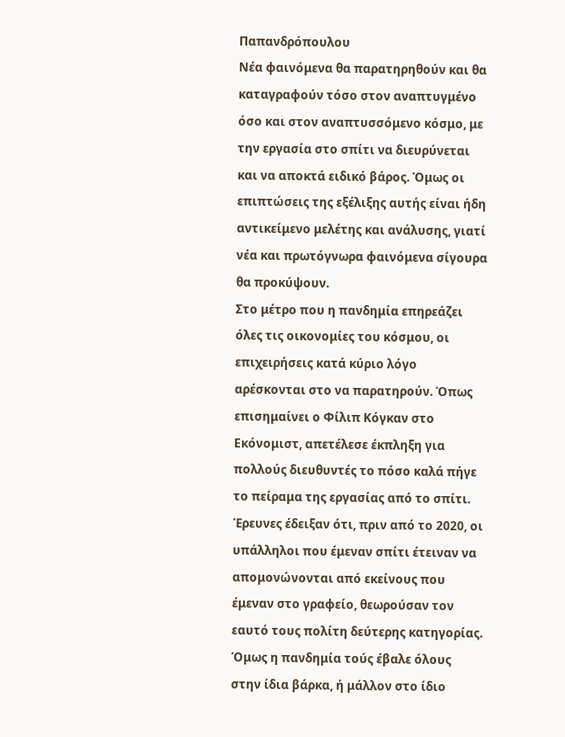Παπανδρόπουλου
Νέα φαινόμενα θα παρατηρηθούν και θα καταγραφούν τόσο στον αναπτυγμένο όσο και στον αναπτυσσόμενο κόσμο, με την εργασία στο σπίτι να διευρύνεται και να αποκτά ειδικό βάρος. Όμως οι επιπτώσεις της εξέλιξης αυτής είναι ήδη αντικείμενο μελέτης και ανάλυσης, γιατί νέα και πρωτόγνωρα φαινόμενα σίγουρα θα προκύψουν.
Στο μέτρο που η πανδημία επηρεάζει όλες τις οικονομίες του κόσμου, οι επιχειρήσεις κατά κύριο λόγο αρέσκονται στο να παρατηρούν. Όπως επισημαίνει ο Φίλιπ Κόγκαν στο Εκόνομιστ, απετέλεσε έκπληξη για πολλούς διευθυντές το πόσο καλά πήγε το πείραμα της εργασίας από το σπίτι. Έρευνες έδειξαν ότι, πριν από το 2020, οι υπάλληλοι που έμεναν σπίτι έτειναν να απομονώνονται από εκείνους που έμεναν στο γραφείο, θεωρούσαν τον εαυτό τους πολίτη δεύτερης κατηγορίας. Όμως η πανδημία τούς έβαλε όλους στην ίδια βάρκα, ή μάλλον στο ίδιο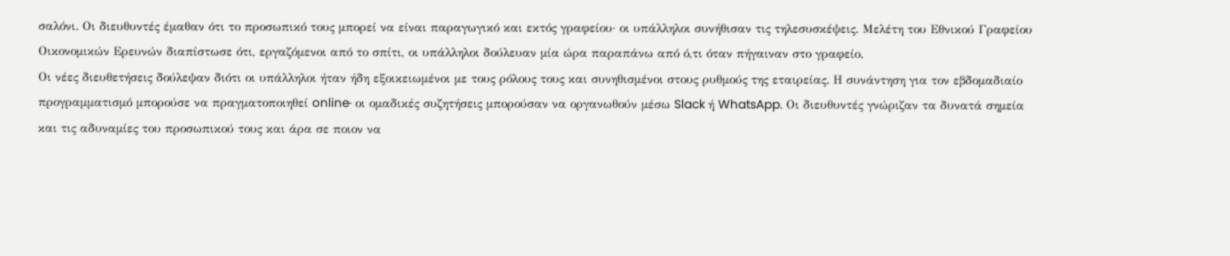σαλόνι. Οι διευθυντές έμαθαν ότι το προσωπικό τους μπορεί να είναι παραγωγικό και εκτός γραφείου· οι υπάλληλοι συνήθισαν τις τηλεσυσκέψεις. Μελέτη του Εθνικού Γραφείου Οικονομικών Ερευνών διαπίστωσε ότι, εργαζόμενοι από το σπίτι, οι υπάλληλοι δούλευαν μία ώρα παραπάνω από ό,τι όταν πήγαιναν στο γραφείο.
Οι νέες διευθετήσεις δούλεψαν διότι οι υπάλληλοι ήταν ήδη εξοικειωμένοι με τους ρόλους τους και συνηθισμένοι στους ρυθμούς της εταιρείας. Η συνάντηση για τον εβδομαδιαίο προγραμματισμό μπορούσε να πραγματοποιηθεί online· οι ομαδικές συζητήσεις μπορούσαν να οργανωθούν μέσω Slack ή WhatsApp. Οι διευθυντές γνώριζαν τα δυνατά σημεία και τις αδυναμίες του προσωπικού τους και άρα σε ποιον να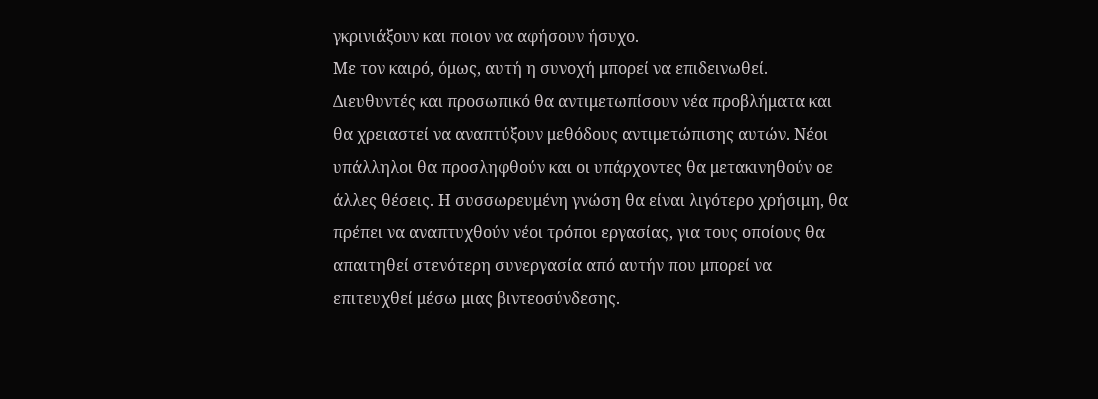γκρινιάξουν και ποιον να αφήσουν ήσυχο.
Με τον καιρό, όμως, αυτή η συνοχή μπορεί να επιδεινωθεί. Διευθυντές και προσωπικό θα αντιμετωπίσουν νέα προβλήματα και θα χρειαστεί να αναπτύξουν μεθόδους αντιμετώπισης αυτών. Νέοι υπάλληλοι θα προσληφθούν και οι υπάρχοντες θα μετακινηθούν οε άλλες θέσεις. Η συσσωρευμένη γνώση θα είναι λιγότερο χρήσιμη, θα πρέπει να αναπτυχθούν νέοι τρόποι εργασίας, για τους οποίους θα απαιτηθεί στενότερη συνεργασία από αυτήν που μπορεί να επιτευχθεί μέσω μιας βιντεοσύνδεσης.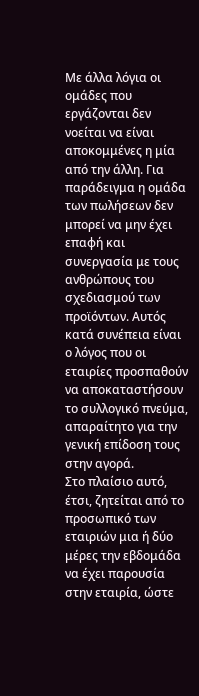Με άλλα λόγια οι ομάδες που εργάζονται δεν νοείται να είναι αποκομμένες η μία από την άλλη. Για παράδειγμα η ομάδα των πωλήσεων δεν μπορεί να μην έχει επαφή και συνεργασία με τους ανθρώπους του σχεδιασμού των προϊόντων. Αυτός κατά συνέπεια είναι ο λόγος που οι εταιρίες προσπαθούν να αποκαταστήσουν το συλλογικό πνεύμα, απαραίτητο για την γενική επίδοση τους στην αγορά.
Στο πλαίσιο αυτό, έτσι, ζητείται από το προσωπικό των εταιριών μια ή δύο μέρες την εβδομάδα να έχει παρουσία στην εταιρία, ώστε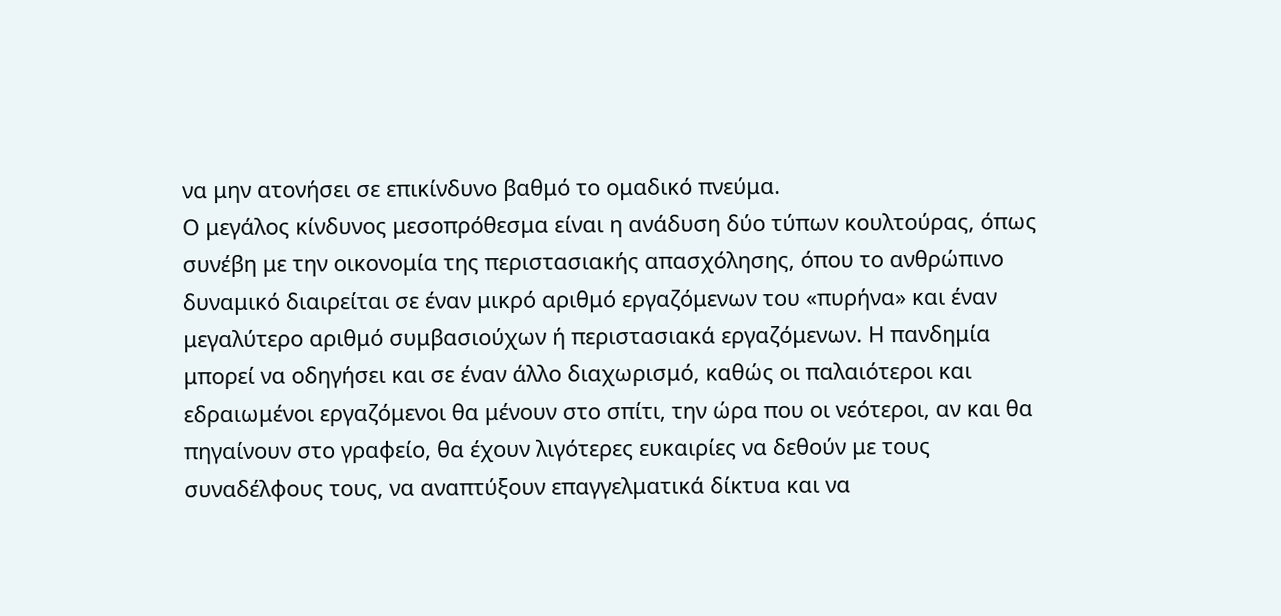να μην ατονήσει σε επικίνδυνο βαθμό το ομαδικό πνεύμα.
Ο μεγάλος κίνδυνος μεσοπρόθεσμα είναι η ανάδυση δύο τύπων κουλτούρας, όπως συνέβη με την οικονομία της περιστασιακής απασχόλησης, όπου το ανθρώπινο δυναμικό διαιρείται σε έναν μικρό αριθμό εργαζόμενων του «πυρήνα» και έναν μεγαλύτερο αριθμό συμβασιούχων ή περιστασιακά εργαζόμενων. Η πανδημία μπορεί να οδηγήσει και σε έναν άλλο διαχωρισμό, καθώς οι παλαιότεροι και εδραιωμένοι εργαζόμενοι θα μένουν στο σπίτι, την ώρα που οι νεότεροι, αν και θα πηγαίνουν στο γραφείο, θα έχουν λιγότερες ευκαιρίες να δεθούν με τους συναδέλφους τους, να αναπτύξουν επαγγελματικά δίκτυα και να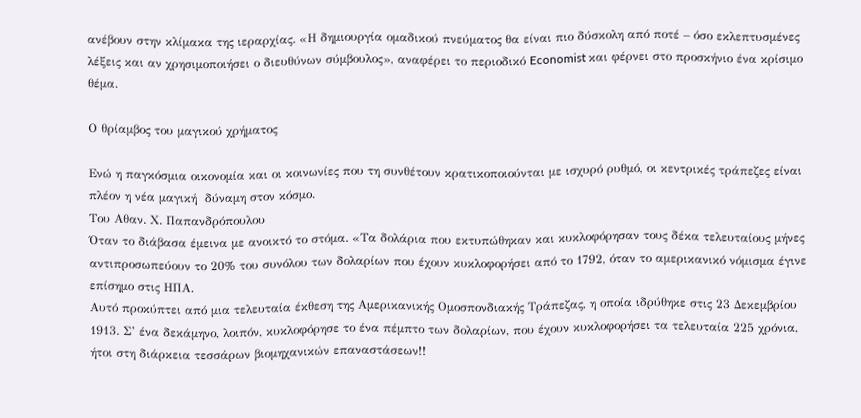ανέβουν στην κλίμακα της ιεραρχίας. «Η δημιουργία ομαδικού πνεύματος θα είναι πιο δύσκολη από ποτέ – όσο εκλεπτυσμένες λέξεις και αν χρησιμοποιήσει ο διευθύνων σύμβουλος», αναφέρει το περιοδικό Economist και φέρνει στο προσκήνιο ένα κρίσιμο θέμα.

Ο θρίαμβος του μαγικού χρήματος

Ενώ η παγκόσμια οικονομία και οι κοινωνίες που τη συνθέτουν κρατικοποιούνται με ισχυρό ρυθμό, οι κεντρικές τράπεζες είναι πλέον η νέα μαγική  δύναμη στον κόσμο.
Του Αθαν. Χ. Παπανδρόπουλου
Όταν το διάβασα έμεινα με ανοικτό το στόμα. «Τα δολάρια που εκτυπώθηκαν και κυκλοφόρησαν τους δέκα τελευταίους μήνες αντιπροσωπεύουν το 20% του συνόλου των δολαρίων που έχουν κυκλοφορήσει από το 1792, όταν το αμερικανικό νόμισμα έγινε επίσημο στις ΗΠΑ.
Αυτό προκύπτει από μια τελευταία έκθεση της Αμερικανικής Ομοσπονδιακής Τράπεζας, η οποία ιδρύθηκε στις 23 Δεκεμβρίου 1913. Σ’ ένα δεκάμηνο, λοιπόν, κυκλοφόρησε το ένα πέμπτο των δολαρίων, που έχουν κυκλοφορήσει τα τελευταία 225 χρόνια, ήτοι στη διάρκεια τεσσάρων βιομηχανικών επαναστάσεων!!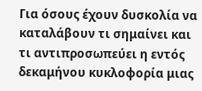Για όσους έχουν δυσκολία να καταλάβουν τι σημαίνει και τι αντιπροσωπεύει η εντός δεκαμήνου κυκλοφορία μιας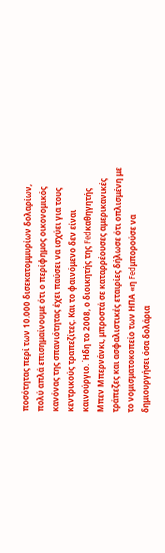ποσότητας περί των 10.000 δισεκατομμυρίων δολαρίων, πολύ απλά επισημαίνουμε ότι ο περίφημος οικονομικός κανόνας της σπανιότητας έχει παύσει να ισχύει για τους κεντρικούς τραπεζίτες. Και το φαινόμενο δεν είναι καινούργιο. Ήδη το 2008, ο διοικητής της Fedκαθηγητής Μπεν Μπερνάνκι, μπροστά σε καταρρέουσες αμερικανικές τράπεζες και ασφαλιστικές εταιρίες δήλωσε ότι οπλισμένη με το νομισματοκοπείο των ΗΠΑ «η Fedμπορούσε να δημιουργήσει όσα δολάρια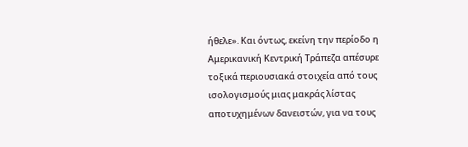ήθελε». Και όντως, εκείνη την περίοδο η Αμερικανική Κεντρική Τράπεζα απέσυρε τοξικά περιουσιακά στοιχεία από τους ισολογισμούς μιας μακράς λίστας αποτυχημένων δανειστών, για να τους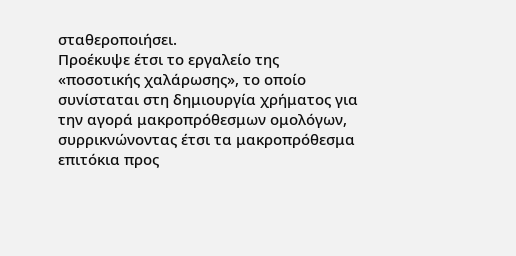σταθεροποιήσει.
Προέκυψε έτσι το εργαλείο της «ποσοτικής χαλάρωσης», το οποίο συνίσταται στη δημιουργία χρήματος για την αγορά μακροπρόθεσμων ομολόγων, συρρικνώνοντας έτσι τα μακροπρόθεσμα επιτόκια προς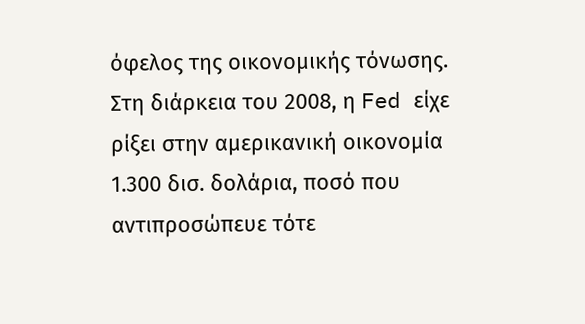όφελος της οικονομικής τόνωσης. Στη διάρκεια του 2008, η Fed είχε ρίξει στην αμερικανική οικονομία 1.300 δισ. δολάρια, ποσό που αντιπροσώπευε τότε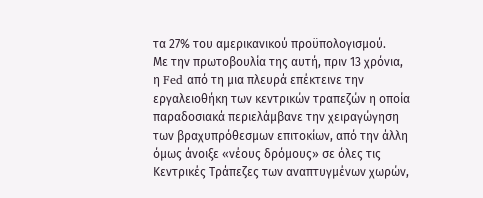τα 27% του αμερικανικού προϋπολογισμού.
Με την πρωτοβουλία της αυτή, πριν 13 χρόνια, η Fed από τη μια πλευρά επέκτεινε την εργαλειοθήκη των κεντρικών τραπεζών η οποία παραδοσιακά περιελάμβανε την χειραγώγηση των βραχυπρόθεσμων επιτοκίων, από την άλλη όμως άνοιξε «νέους δρόμους» σε όλες τις Κεντρικές Τράπεζες των αναπτυγμένων χωρών,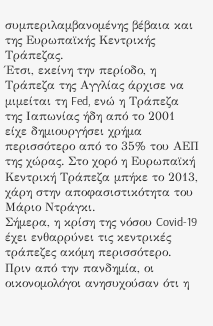συμπεριλαμβανομένης βέβαια και της Ευρωπαϊκής Κεντρικής Τράπεζας.
Έτσι, εκείνη την περίοδο, η Τράπεζα της Αγγλίας άρχισε να μιμείται τη Fed, ενώ η Τράπεζα της Ιαπωνίας ήδη από το 2001 είχε δημιουργήσει χρήμα περισσότερο από το 35% του ΑΕΠ της χώρας. Στο χορό η Ευρωπαϊκή Κεντρική Τράπεζα μπήκε το 2013, χάρη στην αποφασιστικότητα του Μάριο Ντράγκι.
Σήμερα, η κρίση της νόσου Covid-19 έχει ενθαρρύνει τις κεντρικές τράπεζες ακόμη περισσότερο. Πριν από την πανδημία, οι οικονομολόγοι ανησυχούσαν ότι η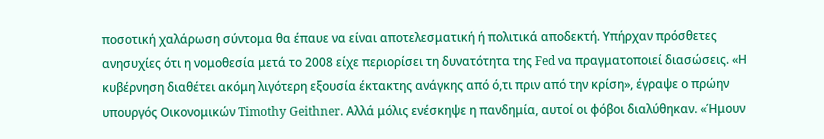ποσοτική χαλάρωση σύντομα θα έπαυε να είναι αποτελεσματική ή πολιτικά αποδεκτή. Υπήρχαν πρόσθετες ανησυχίες ότι η νομοθεσία μετά το 2008 είχε περιορίσει τη δυνατότητα της Fed να πραγματοποιεί διασώσεις. «Η κυβέρνηση διαθέτει ακόμη λιγότερη εξουσία έκτακτης ανάγκης από ό,τι πριν από την κρίση», έγραψε ο πρώην υπουργός Οικονομικών Timothy Geithner. Αλλά μόλις ενέσκηψε η πανδημία, αυτοί οι φόβοι διαλύθηκαν. «Ήμουν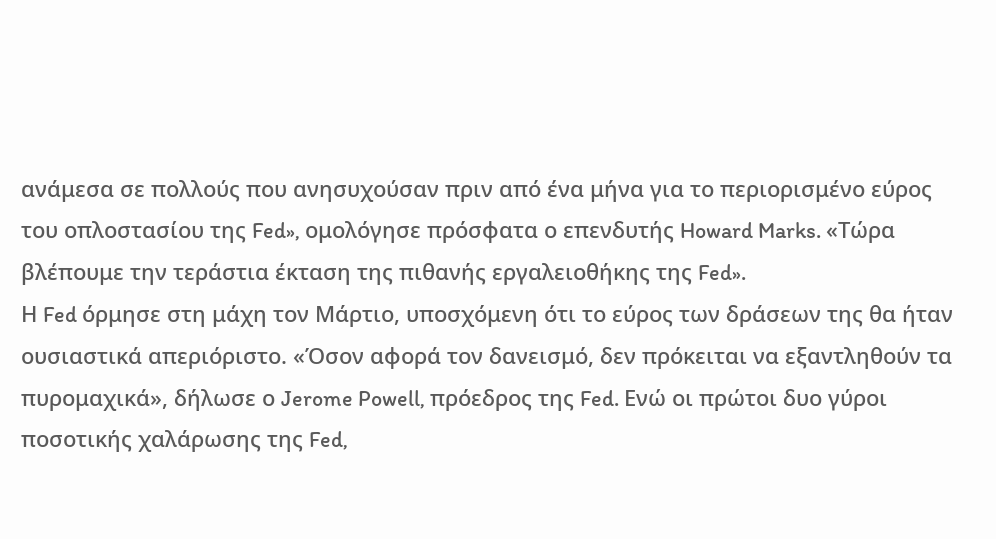ανάμεσα σε πολλούς που ανησυχούσαν πριν από ένα μήνα για το περιορισμένο εύρος του οπλοστασίου της Fed», ομολόγησε πρόσφατα ο επενδυτής Howard Marks. «Τώρα βλέπουμε την τεράστια έκταση της πιθανής εργαλειοθήκης της Fed».
Η Fed όρμησε στη μάχη τον Μάρτιο, υποσχόμενη ότι το εύρος των δράσεων της θα ήταν ουσιαστικά απεριόριστο. «Όσον αφορά τον δανεισμό, δεν πρόκειται να εξαντληθούν τα πυρομαχικά», δήλωσε ο Jerome Powell, πρόεδρος της Fed. Ενώ οι πρώτοι δυο γύροι ποσοτικής χαλάρωσης της Fed,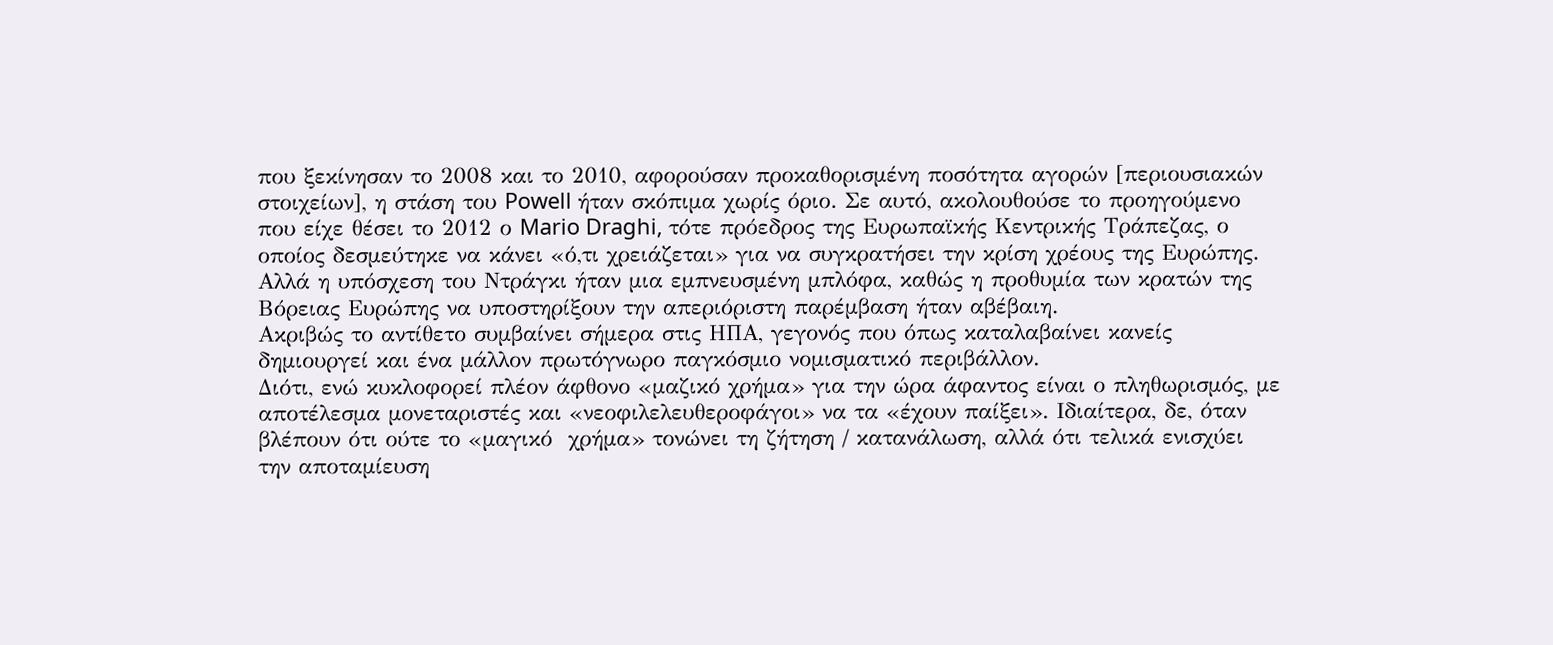που ξεκίνησαν το 2008 και το 2010, αφορούσαν προκαθορισμένη ποσότητα αγορών [περιουσιακών στοιχείων], η στάση του Powell ήταν σκόπιμα χωρίς όριο. Σε αυτό, ακολουθούσε το προηγούμενο που είχε θέσει το 2012 ο Mario Draghi, τότε πρόεδρος της Ευρωπαϊκής Κεντρικής Τράπεζας, ο οποίος δεσμεύτηκε να κάνει «ό,τι χρειάζεται» για να συγκρατήσει την κρίση χρέους της Ευρώπης. Αλλά η υπόσχεση του Ντράγκι ήταν μια εμπνευσμένη μπλόφα, καθώς η προθυμία των κρατών της Βόρειας Ευρώπης να υποστηρίξουν την απεριόριστη παρέμβαση ήταν αβέβαιη.
Ακριβώς το αντίθετο συμβαίνει σήμερα στις ΗΠΑ, γεγονός που όπως καταλαβαίνει κανείς δημιουργεί και ένα μάλλον πρωτόγνωρο παγκόσμιο νομισματικό περιβάλλον.
Διότι, ενώ κυκλοφορεί πλέον άφθονο «μαζικό χρήμα» για την ώρα άφαντος είναι ο πληθωρισμός, με αποτέλεσμα μονεταριστές και «νεοφιλελευθεροφάγοι» να τα «έχουν παίξει». Ιδιαίτερα, δε, όταν βλέπουν ότι ούτε το «μαγικό  χρήμα» τονώνει τη ζήτηση / κατανάλωση, αλλά ότι τελικά ενισχύει την αποταμίευση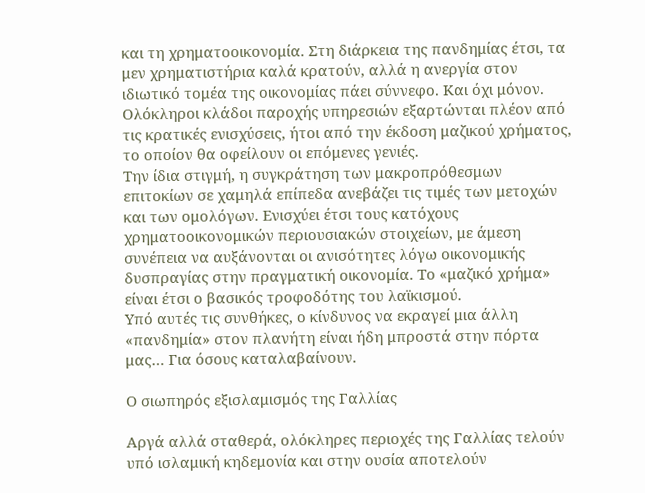και τη χρηματοοικονομία. Στη διάρκεια της πανδημίας έτσι, τα μεν χρηματιστήρια καλά κρατούν, αλλά η ανεργία στον ιδιωτικό τομέα της οικονομίας πάει σύννεφο. Και όχι μόνον.
Ολόκληροι κλάδοι παροχής υπηρεσιών εξαρτώνται πλέον από τις κρατικές ενισχύσεις, ήτοι από την έκδοση μαζικού χρήματος, το οποίον θα οφείλουν οι επόμενες γενιές.
Την ίδια στιγμή, η συγκράτηση των μακροπρόθεσμων επιτοκίων σε χαμηλά επίπεδα ανεβάζει τις τιμές των μετοχών και των ομολόγων. Ενισχύει έτσι τους κατόχους χρηματοοικονομικών περιουσιακών στοιχείων, με άμεση συνέπεια να αυξάνονται οι ανισότητες λόγω οικονομικής δυσπραγίας στην πραγματική οικονομία. Το «μαζικό χρήμα» είναι έτσι ο βασικός τροφοδότης του λαϊκισμού.
Υπό αυτές τις συνθήκες, ο κίνδυνος να εκραγεί μια άλλη «πανδημία» στον πλανήτη είναι ήδη μπροστά στην πόρτα μας… Για όσους καταλαβαίνουν.

Ο σιωπηρός εξισλαμισμός της Γαλλίας

Αργά αλλά σταθερά, ολόκληρες περιοχές της Γαλλίας τελούν υπό ισλαμική κηδεμονία και στην ουσία αποτελούν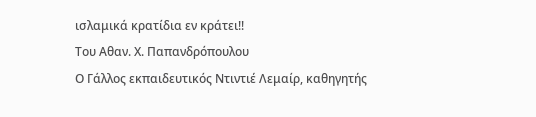ισλαμικά κρατίδια εν κράτει!!
Του Αθαν. Χ. Παπανδρόπουλου
Ο Γάλλος εκπαιδευτικός Ντιντιέ Λεμαίρ, καθηγητής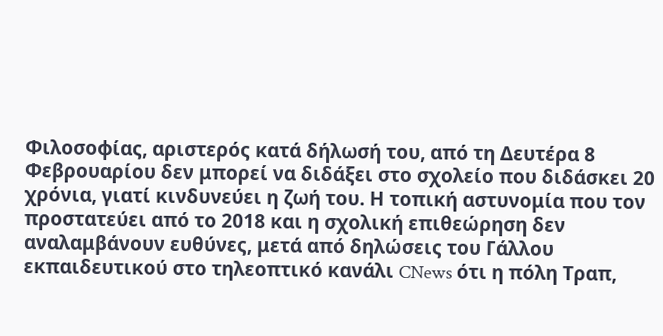Φιλοσοφίας, αριστερός κατά δήλωσή του, από τη Δευτέρα 8 Φεβρουαρίου δεν μπορεί να διδάξει στο σχολείο που διδάσκει 20 χρόνια, γιατί κινδυνεύει η ζωή του. Η τοπική αστυνομία που τον προστατεύει από το 2018 και η σχολική επιθεώρηση δεν αναλαμβάνουν ευθύνες, μετά από δηλώσεις του Γάλλου εκπαιδευτικού στο τηλεοπτικό κανάλι CNews ότι η πόλη Τραπ,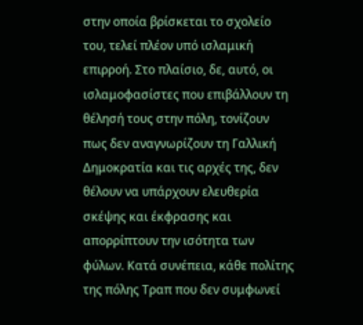στην οποία βρίσκεται το σχολείο του, τελεί πλέον υπό ισλαμική επιρροή. Στο πλαίσιο, δε, αυτό, οι ισλαμοφασίστες που επιβάλλουν τη θέλησή τους στην πόλη, τονίζουν πως δεν αναγνωρίζουν τη Γαλλική Δημοκρατία και τις αρχές της, δεν θέλουν να υπάρχουν ελευθερία σκέψης και έκφρασης και απορρίπτουν την ισότητα των φύλων. Κατά συνέπεια, κάθε πολίτης της πόλης Τραπ που δεν συμφωνεί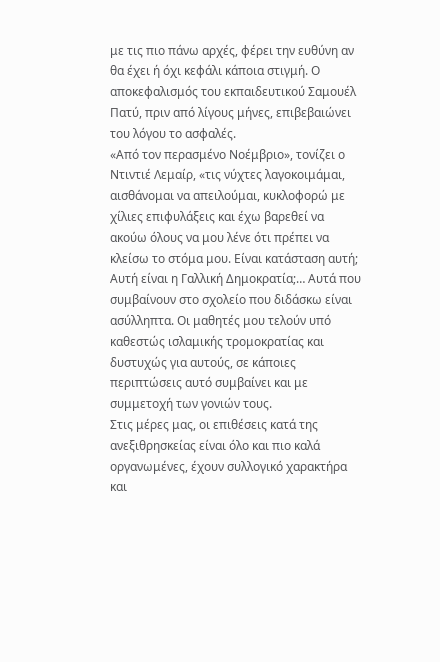με τις πιο πάνω αρχές, φέρει την ευθύνη αν θα έχει ή όχι κεφάλι κάποια στιγμή. Ο αποκεφαλισμός του εκπαιδευτικού Σαμουέλ Πατύ, πριν από λίγους μήνες, επιβεβαιώνει του λόγου το ασφαλές.
«Από τον περασμένο Νοέμβριο», τονίζει ο Ντιντιέ Λεμαίρ, «τις νύχτες λαγοκοιμάμαι, αισθάνομαι να απειλούμαι, κυκλοφορώ με χίλιες επιφυλάξεις και έχω βαρεθεί να ακούω όλους να μου λένε ότι πρέπει να κλείσω το στόμα μου. Είναι κατάσταση αυτή; Αυτή είναι η Γαλλική Δημοκρατία;… Αυτά που συμβαίνουν στο σχολείο που διδάσκω είναι ασύλληπτα. Οι μαθητές μου τελούν υπό καθεστώς ισλαμικής τρομοκρατίας και δυστυχώς για αυτούς, σε κάποιες περιπτώσεις αυτό συμβαίνει και με συμμετοχή των γονιών τους.
Στις μέρες μας, οι επιθέσεις κατά της ανεξιθρησκείας είναι όλο και πιο καλά οργανωμένες, έχουν συλλογικό χαρακτήρα και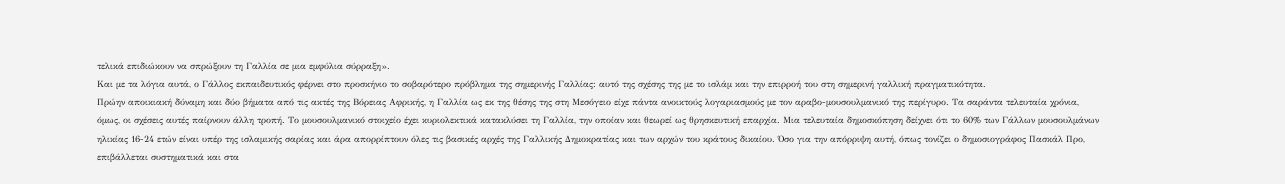τελικά επιδιώκουν να σπρώξουν τη Γαλλία σε μια εμφύλια σύρραξη».
Και με τα λόγια αυτά, ο Γάλλος εκπαιδευτικός φέρνει στο προσκήνιο το σοβαρότερο πρόβλημα της σημερινής Γαλλίας: αυτό της σχέσης της με το ισλάμ και την επιρροή του στη σημερινή γαλλική πραγματικότητα.
Πρώην αποικιακή δύναμη και δύο βήματα από τις ακτές της Βόρειας Αφρικής, η Γαλλία ως εκ της θέσης της στη Μεσόγειο είχε πάντα ανοικτούς λογαριασμούς με τον αραβο-μουσουλμανικό της περίγυρο. Τα σαράντα τελευταία χρόνια, όμως, οι σχέσεις αυτές παίρνουν άλλη τροπή. Το μουσουλμανικό στοιχείο έχει κυριολεκτικά κατακλύσει τη Γαλλία, την οποίαν και θεωρεί ως θρησκευτική επαρχία. Μια τελευταία δημοσκόπηση δείχνει ότι το 60% των Γάλλων μουσουλμάνων ηλικίας 16-24 ετών είναι υπέρ της ισλαμικής σαρίας και άρα απορρίπτουν όλες τις βασικές αρχές της Γαλλικής Δημοκρατίας και των αρχών του κράτους δικαίου. Όσο για την απόρριψη αυτή, όπως τονίζει ο δημοσιογράφος Πασκάλ Προ, επιβάλλεται συστηματικά και στα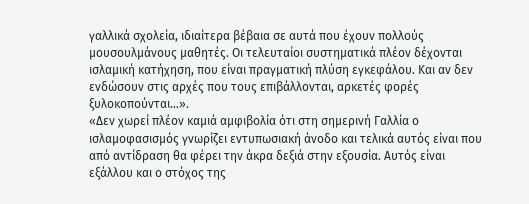γαλλικά σχολεία, ιδιαίτερα βέβαια σε αυτά που έχουν πολλούς μουσουλμάνους μαθητές. Οι τελευταίοι συστηματικά πλέον δέχονται ισλαμική κατήχηση, που είναι πραγματική πλύση εγκεφάλου. Και αν δεν ενδώσουν στις αρχές που τους επιβάλλονται, αρκετές φορές ξυλοκοπούνται…».
«Δεν χωρεί πλέον καμιά αμφιβολία ότι στη σημερινή Γαλλία ο ισλαμοφασισμός γνωρίζει εντυπωσιακή άνοδο και τελικά αυτός είναι που από αντίδραση θα φέρει την άκρα δεξιά στην εξουσία. Αυτός είναι εξάλλου και ο στόχος της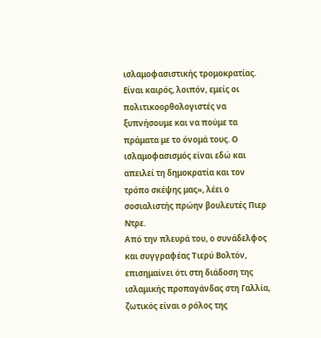ισλαμοφασιστικής τρομοκρατίας. Είναι καιρός, λοιπόν, εμείς οι πολιτικοορθολογιστές να ξυπνήσουμε και να πούμε τα πράματα με το όνομά τους. Ο ισλαμοφασισμός είναι εδώ και απειλεί τη δημοκρατία και τον τρόπο σκέψης μας», λέει ο σοσιαλιστής πρώην βουλευτές Πιερ Ντρε.
Από την πλευρά του, ο συνάδελφος και συγγραφέας Τιερύ Βολτόν, επισημαίνει ότι στη διάδοση της ισλαμικής προπαγάνδας στη Γαλλία, ζωτικός είναι ο ρόλος της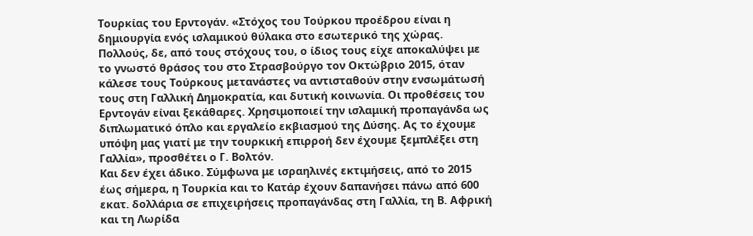Τουρκίας του Ερντογάν. «Στόχος του Τούρκου προέδρου είναι η δημιουργία ενός ισλαμικού θύλακα στο εσωτερικό της χώρας. Πολλούς, δε, από τους στόχους του, ο ίδιος τους είχε αποκαλύψει με το γνωστό θράσος του στο Στρασβούργο τον Οκτώβριο 2015, όταν κάλεσε τους Τούρκους μετανάστες να αντισταθούν στην ενσωμάτωσή τους στη Γαλλική Δημοκρατία, και δυτική κοινωνία. Οι προθέσεις του Ερντογάν είναι ξεκάθαρες. Χρησιμοποιεί την ισλαμική προπαγάνδα ως διπλωματικό όπλο και εργαλείο εκβιασμού της Δύσης. Ας το έχουμε υπόψη μας γιατί με την τουρκική επιρροή δεν έχουμε ξεμπλέξει στη Γαλλία», προσθέτει ο Γ. Βολτόν.
Και δεν έχει άδικο. Σύμφωνα με ισραηλινές εκτιμήσεις, από το 2015 έως σήμερα, η Τουρκία και το Κατάρ έχουν δαπανήσει πάνω από 600 εκατ. δολλάρια σε επιχειρήσεις προπαγάνδας στη Γαλλία, τη Β. Αφρική και τη Λωρίδα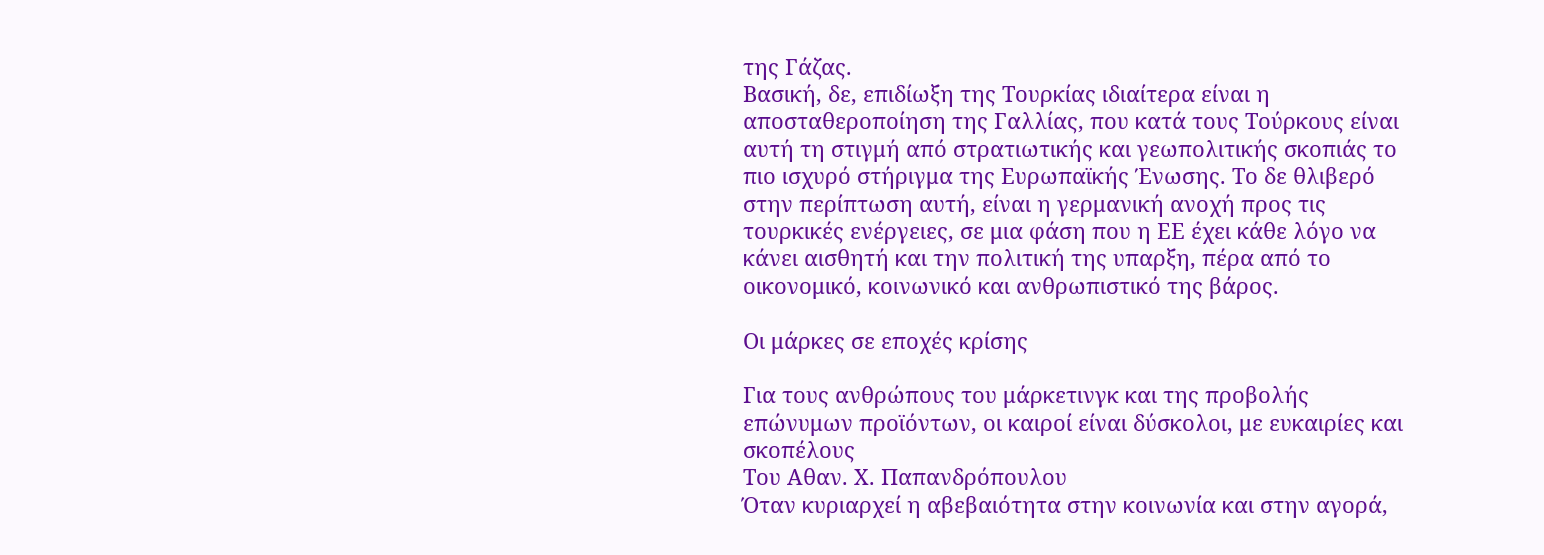της Γάζας.
Βασική, δε, επιδίωξη της Τουρκίας ιδιαίτερα είναι η αποσταθεροποίηση της Γαλλίας, που κατά τους Τούρκους είναι αυτή τη στιγμή από στρατιωτικής και γεωπολιτικής σκοπιάς το πιο ισχυρό στήριγμα της Ευρωπαϊκής Ένωσης. Το δε θλιβερό στην περίπτωση αυτή, είναι η γερμανική ανοχή προς τις τουρκικές ενέργειες, σε μια φάση που η ΕΕ έχει κάθε λόγο να κάνει αισθητή και την πολιτική της υπαρξη, πέρα από το οικονομικό, κοινωνικό και ανθρωπιστικό της βάρος.

Οι μάρκες σε εποχές κρίσης

Για τους ανθρώπους του μάρκετινγκ και της προβολής επώνυμων προϊόντων, οι καιροί είναι δύσκολοι, με ευκαιρίες και σκοπέλους
Του Αθαν. Χ. Παπανδρόπουλου
Όταν κυριαρχεί η αβεβαιότητα στην κοινωνία και στην αγορά,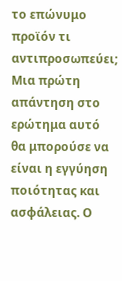το επώνυμο προϊόν τι αντιπροσωπεύει; Μια πρώτη απάντηση στο ερώτημα αυτό θα μπορούσε να είναι η εγγύηση ποιότητας και ασφάλειας. Ο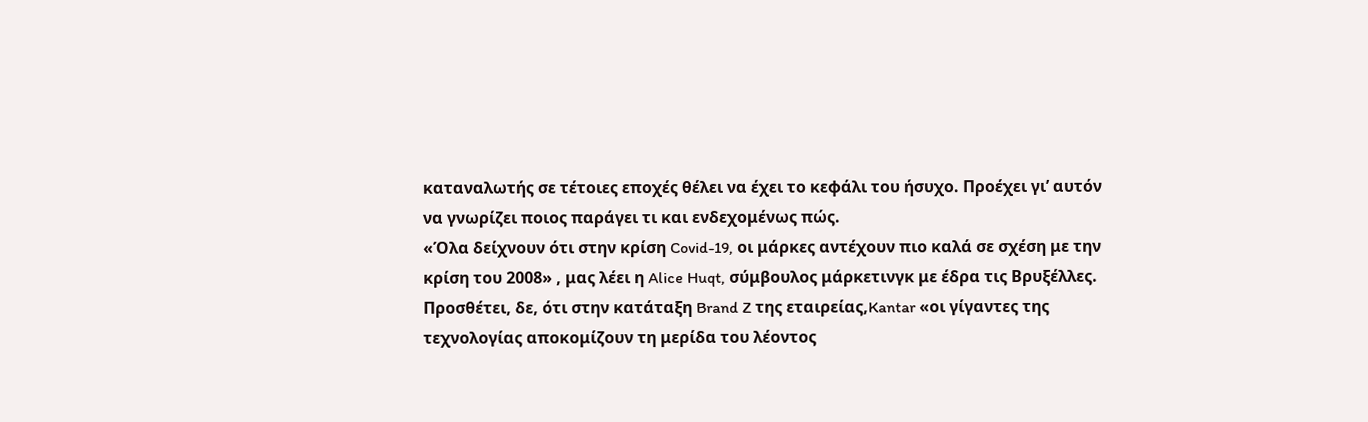καταναλωτής σε τέτοιες εποχές θέλει να έχει το κεφάλι του ήσυχο. Προέχει γι’ αυτόν να γνωρίζει ποιος παράγει τι και ενδεχομένως πώς.
«Όλα δείχνουν ότι στην κρίση Covid-19, οι μάρκες αντέχουν πιο καλά σε σχέση με την κρίση του 2008» , μας λέει η Alice Huqt, σύμβουλος μάρκετινγκ με έδρα τις Βρυξέλλες. Προσθέτει, δε, ότι στην κατάταξη Brand Z της εταιρείας,Kantar «οι γίγαντες της τεχνολογίας αποκομίζουν τη μερίδα του λέοντος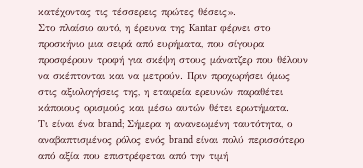κατέχοντας τις τέσσερεις πρώτες θέσεις».
Στο πλαίσιο αυτό, η έρευνα της Kantar φέρνει στο προσκήνιο μια σειρά από ευρήματα, που σίγουρα προσφέρουν τροφή για σκέψη στους μάνατζερ που θέλουν να σκέπτονται και να μετρούν. Πριν προχωρήσει όμως στις αξιολογήσεις της, η εταιρεία ερευνών παραθέτει κάποιους ορισμούς και μέσω αυτών θέτει ερωτήματα.
Τι είναι ένα brand; Σήμερα η ανανεωμένη ταυτότητα, ο αναβαπτισμένος ρόλος ενός brand είναι πολύ περισσότερο από αξία που επιστρέφεται από την τιμή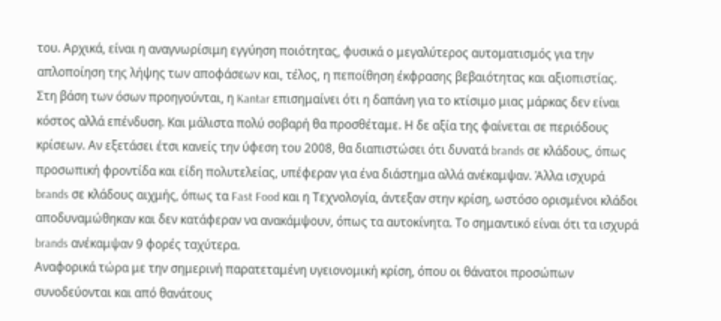του. Αρχικά, είναι η αναγνωρίσιμη εγγύηση ποιότητας, φυσικά ο μεγαλύτερος αυτοματισμός για την απλοποίηση της λήψης των αποφάσεων και, τέλος, η πεποίθηση έκφρασης βεβαιότητας και αξιοπιστίας.
Στη βάση των όσων προηγούνται, η Kantar επισημαίνει ότι η δαπάνη για το κτίσιμο μιας μάρκας δεν είναι κόστος αλλά επένδυση. Και μάλιστα πολύ σοβαρή θα προσθέταμε. Η δε αξία της φαίνεται σε περιόδους κρίσεων. Αν εξετάσει έτσι κανείς την ύφεση του 2008, θα διαπιστώσει ότι δυνατά brands σε κλάδους, όπως προσωπική φροντίδα και είδη πολυτελείας, υπέφεραν για ένα διάστημα αλλά ανέκαμψαν. Άλλα ισχυρά brands σε κλάδους αιχμής, όπως τα Fast Food και η Τεχνολογία, άντεξαν στην κρίση, ωστόσο ορισμένοι κλάδοι αποδυναμώθηκαν και δεν κατάφεραν να ανακάμψουν, όπως τα αυτοκίνητα. Το σημαντικό είναι ότι τα ισχυρά brands ανέκαμψαν 9 φορές ταχύτερα.
Αναφορικά τώρα με την σημερινή παρατεταμένη υγειονομική κρίση, όπου οι θάνατοι προσώπων συνοδεύονται και από θανάτους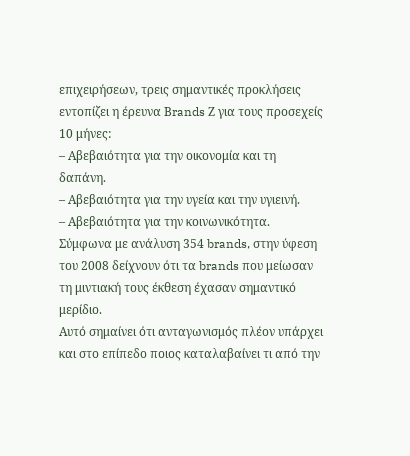επιχειρήσεων, τρεις σημαντικές προκλήσεις εντοπίζει η έρευνα Βrands Ζ για τους προσεχείς 10 μήνες:
– Αβεβαιότητα για την οικονομία και τη δαπάνη.
– Αβεβαιότητα για την υγεία και την υγιεινή.
– Αβεβαιότητα για την κοινωνικότητα.
Σύμφωνα με ανάλυση 354 brands, στην ύφεση του 2008 δείχνουν ότι τα brands που μείωσαν τη μιντιακή τους έκθεση έχασαν σημαντικό μερίδιο.
Αυτό σημαίνει ότι ανταγωνισμός πλέον υπάρχει και στο επίπεδο ποιος καταλαβαίνει τι από την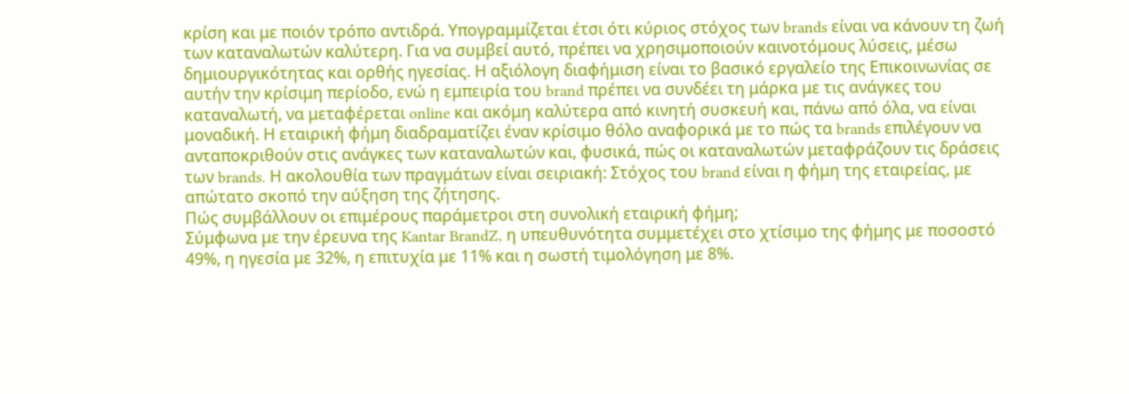κρίση και με ποιόν τρόπο αντιδρά. Υπογραμμίζεται έτσι ότι κύριος στόχος των brands είναι να κάνουν τη ζωή των καταναλωτών καλύτερη. Για να συμβεί αυτό, πρέπει να χρησιμοποιούν καινοτόμους λύσεις, μέσω δημιουργικότητας και ορθής ηγεσίας. Η αξιόλογη διαφήμιση είναι το βασικό εργαλείο της Επικοινωνίας σε αυτήν την κρίσιμη περίοδο, ενώ η εμπειρία του brand πρέπει να συνδέει τη μάρκα με τις ανάγκες του καταναλωτή, να μεταφέρεται online και ακόμη καλύτερα από κινητή συσκευή και, πάνω από όλα, να είναι μοναδική. Η εταιρική φήμη διαδραματίζει έναν κρίσιμο θόλο αναφορικά με το πώς τα brands επιλέγουν να ανταποκριθούν στις ανάγκες των καταναλωτών και, φυσικά, πώς οι καταναλωτών μεταφράζουν τις δράσεις των brands. Η ακολουθία των πραγμάτων είναι σειριακή: Στόχος του brand είναι η φήμη της εταιρείας, με απώτατο σκοπό την αύξηση της ζήτησης.
Πώς συμβάλλουν οι επιμέρους παράμετροι στη συνολική εταιρική φήμη;
Σύμφωνα με την έρευνα της Kantar BrandZ, η υπευθυνότητα συμμετέχει στο χτίσιμο της φήμης με ποσοστό 49%, η ηγεσία με 32%, η επιτυχία με 11% και η σωστή τιμολόγηση με 8%.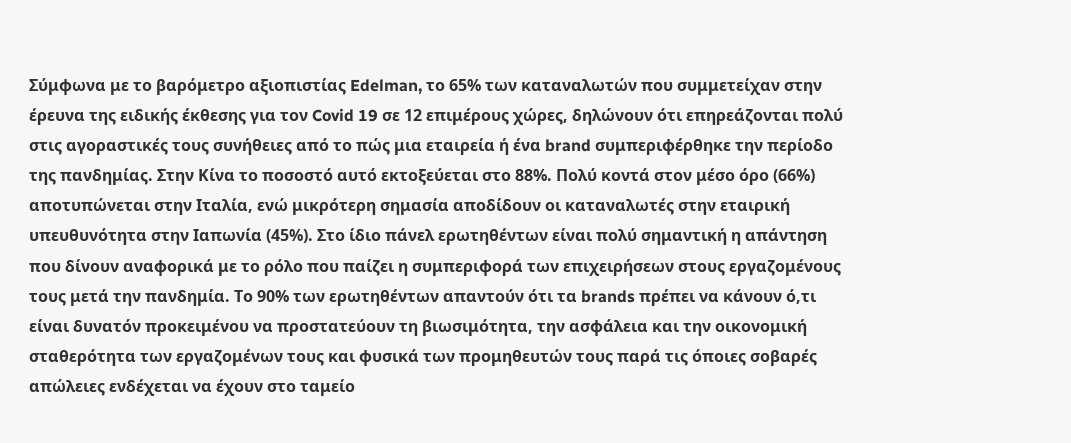Σύμφωνα με το βαρόμετρο αξιοπιστίας Edelman, το 65% των καταναλωτών που συμμετείχαν στην έρευνα της ειδικής έκθεσης για τον Covid 19 σε 12 επιμέρους χώρες, δηλώνουν ότι επηρεάζονται πολύ στις αγοραστικές τους συνήθειες από το πώς μια εταιρεία ή ένα brand συμπεριφέρθηκε την περίοδο της πανδημίας. Στην Κίνα το ποσοστό αυτό εκτοξεύεται στο 88%. Πολύ κοντά στον μέσο όρο (66%) αποτυπώνεται στην Ιταλία, ενώ μικρότερη σημασία αποδίδουν οι καταναλωτές στην εταιρική υπευθυνότητα στην Ιαπωνία (45%). Στο ίδιο πάνελ ερωτηθέντων είναι πολύ σημαντική η απάντηση που δίνουν αναφορικά με το ρόλο που παίζει η συμπεριφορά των επιχειρήσεων στους εργαζομένους τους μετά την πανδημία. Το 90% των ερωτηθέντων απαντούν ότι τα brands πρέπει να κάνουν ό,τι είναι δυνατόν προκειμένου να προστατεύουν τη βιωσιμότητα, την ασφάλεια και την οικονομική σταθερότητα των εργαζομένων τους και φυσικά των προμηθευτών τους παρά τις όποιες σοβαρές απώλειες ενδέχεται να έχουν στο ταμείο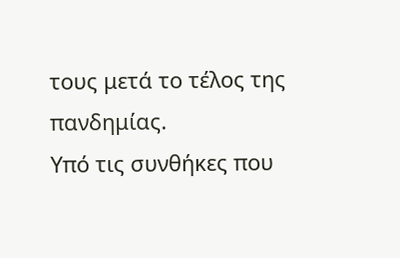τους μετά το τέλος της πανδημίας.
Υπό τις συνθήκες που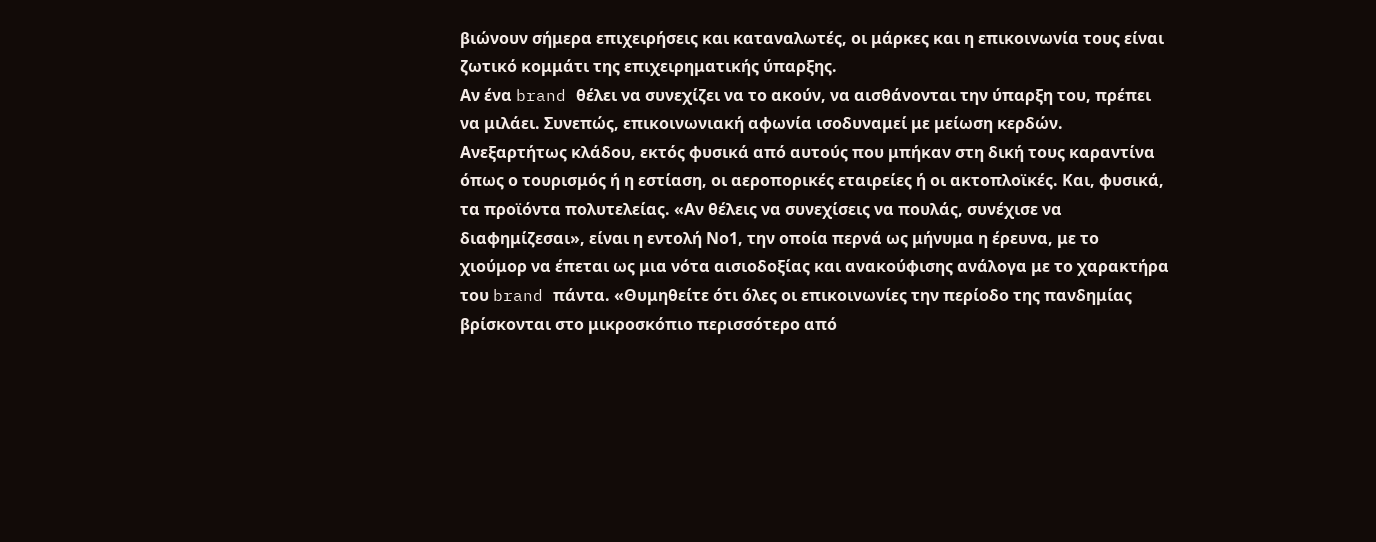βιώνουν σήμερα επιχειρήσεις και καταναλωτές, οι μάρκες και η επικοινωνία τους είναι ζωτικό κομμάτι της επιχειρηματικής ύπαρξης.
Αν ένα brand θέλει να συνεχίζει να το ακούν, να αισθάνονται την ύπαρξη του, πρέπει να μιλάει. Συνεπώς, επικοινωνιακή αφωνία ισοδυναμεί με μείωση κερδών. Ανεξαρτήτως κλάδου, εκτός φυσικά από αυτούς που μπήκαν στη δική τους καραντίνα όπως ο τουρισμός ή η εστίαση, οι αεροπορικές εταιρείες ή οι ακτοπλοϊκές. Και, φυσικά, τα προϊόντα πολυτελείας. «Αν θέλεις να συνεχίσεις να πουλάς, συνέχισε να διαφημίζεσαι», είναι η εντολή Νο1, την οποία περνά ως μήνυμα η έρευνα, με το χιούμορ να έπεται ως μια νότα αισιοδοξίας και ανακούφισης ανάλογα με το χαρακτήρα του brand πάντα. «Θυμηθείτε ότι όλες οι επικοινωνίες την περίοδο της πανδημίας βρίσκονται στο μικροσκόπιο περισσότερο από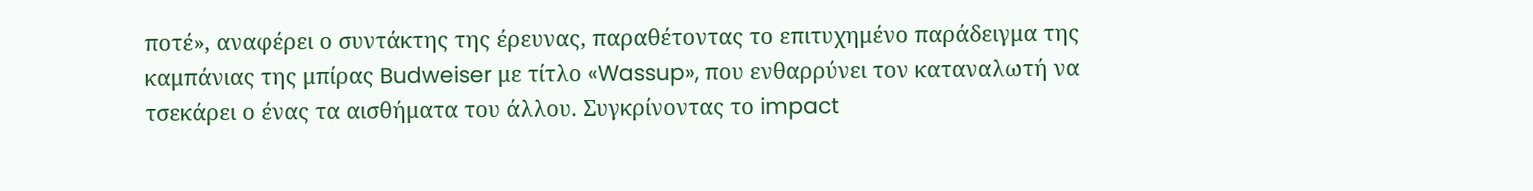ποτέ», αναφέρει ο συντάκτης της έρευνας, παραθέτοντας το επιτυχημένο παράδειγμα της καμπάνιας της μπίρας Budweiser με τίτλο «Wassup», που ενθαρρύνει τον καταναλωτή να τσεκάρει ο ένας τα αισθήματα του άλλου. Συγκρίνοντας το impact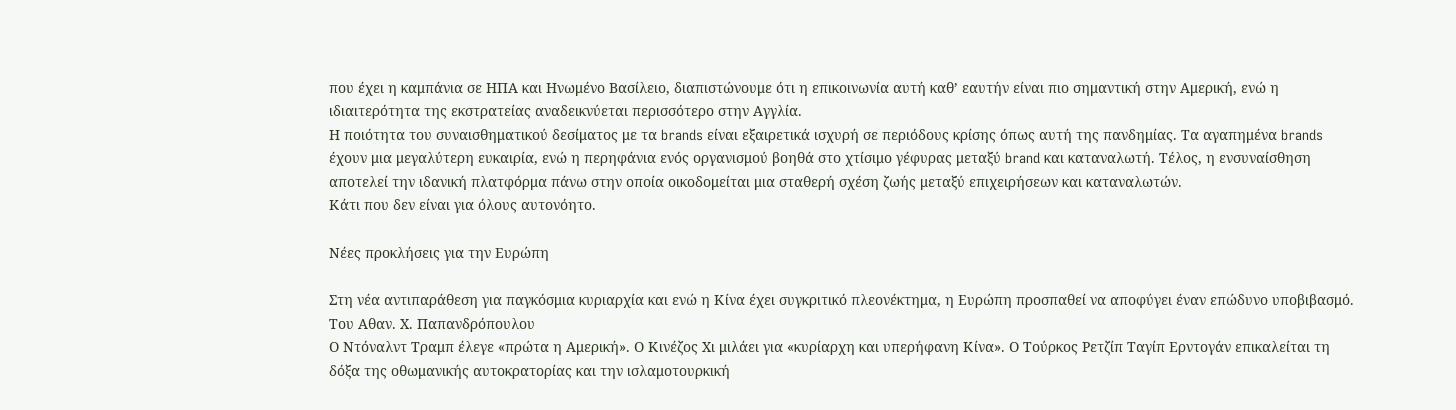που έχει η καμπάνια σε ΗΠΑ και Ηνωμένο Βασίλειο, διαπιστώνουμε ότι η επικοινωνία αυτή καθ’ εαυτήν είναι πιο σημαντική στην Αμερική, ενώ η ιδιαιτερότητα της εκστρατείας αναδεικνύεται περισσότερο στην Αγγλία.
Η ποιότητα του συναισθηματικού δεσίματος με τα brands είναι εξαιρετικά ισχυρή σε περιόδους κρίσης όπως αυτή της πανδημίας. Τα αγαπημένα brands έχουν μια μεγαλύτερη ευκαιρία, ενώ η περηφάνια ενός οργανισμού βοηθά στο χτίσιμο γέφυρας μεταξύ brand και καταναλωτή. Τέλος, η ενσυναίσθηση αποτελεί την ιδανική πλατφόρμα πάνω στην οποία οικοδομείται μια σταθερή σχέση ζωής μεταξύ επιχειρήσεων και καταναλωτών.
Κάτι που δεν είναι για όλους αυτονόητο.

Νέες προκλήσεις για την Ευρώπη

Στη νέα αντιπαράθεση για παγκόσμια κυριαρχία και ενώ η Κίνα έχει συγκριτικό πλεονέκτημα, η Ευρώπη προσπαθεί να αποφύγει έναν επώδυνο υποβιβασμό.
Του Αθαν. Χ. Παπανδρόπουλου
Ο Ντόναλντ Τραμπ έλεγε «πρώτα η Αμερική». Ο Κινέζος Χι μιλάει για «κυρίαρχη και υπερήφανη Κίνα». Ο Τούρκος Ρετζίπ Ταγίπ Ερντογάν επικαλείται τη δόξα της οθωμανικής αυτοκρατορίας και την ισλαμοτουρκική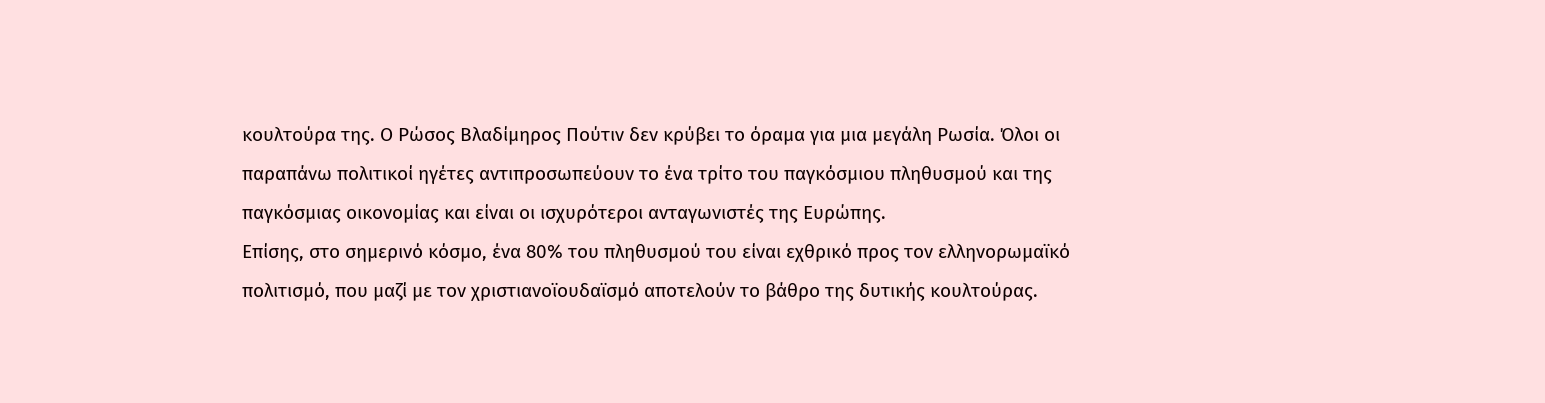κουλτούρα της. Ο Ρώσος Βλαδίμηρος Πούτιν δεν κρύβει το όραμα για μια μεγάλη Ρωσία. Όλοι οι παραπάνω πολιτικοί ηγέτες αντιπροσωπεύουν το ένα τρίτο του παγκόσμιου πληθυσμού και της παγκόσμιας οικονομίας και είναι οι ισχυρότεροι ανταγωνιστές της Ευρώπης.
Επίσης, στο σημερινό κόσμο, ένα 80% του πληθυσμού του είναι εχθρικό προς τον ελληνορωμαϊκό πολιτισμό, που μαζί με τον χριστιανοϊουδαϊσμό αποτελούν το βάθρο της δυτικής κουλτούρας.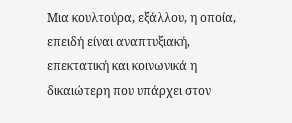Μια κουλτούρα, εξάλλου, η οποία, επειδή είναι αναπτυξιακή, επεκτατική και κοινωνικά η δικαιώτερη που υπάρχει στον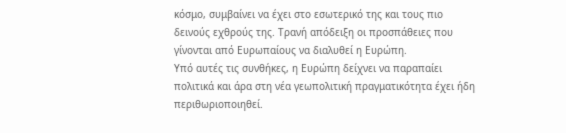κόσμο, συμβαίνει να έχει στο εσωτερικό της και τους πιο δεινούς εχθρούς της. Τρανή απόδειξη οι προσπάθειες που γίνονται από Ευρωπαίους να διαλυθεί η Ευρώπη.
Υπό αυτές τις συνθήκες, η Ευρώπη δείχνει να παραπαίει πολιτικά και άρα στη νέα γεωπολιτική πραγματικότητα έχει ήδη περιθωριοποιηθεί.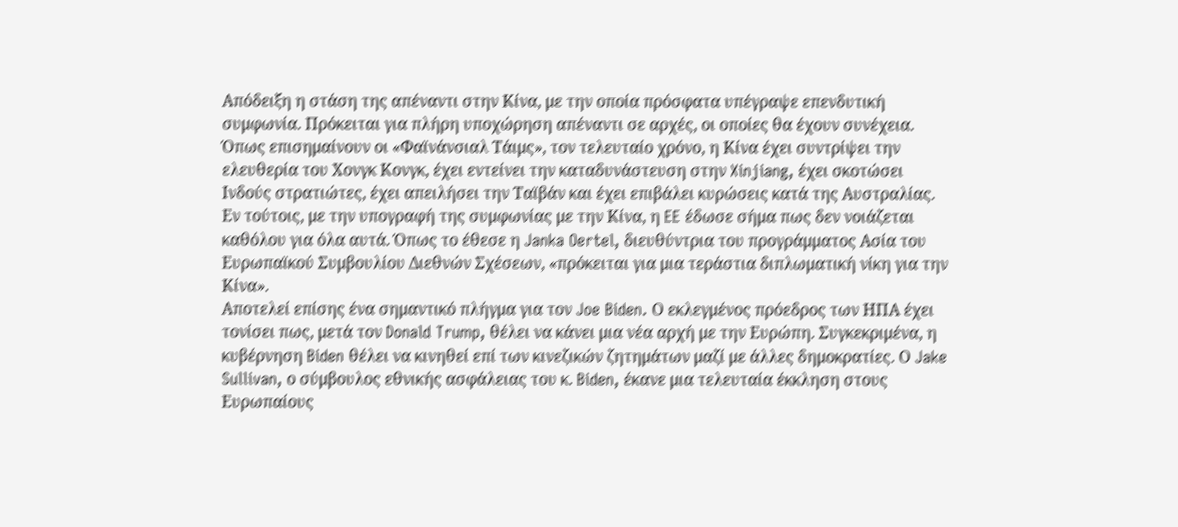Απόδειξη η στάση της απέναντι στην Κίνα, με την οποία πρόσφατα υπέγραψε επενδυτική συμφωνία. Πρόκειται για πλήρη υποχώρηση απέναντι σε αρχές, οι οποίες θα έχουν συνέχεια. Όπως επισημαίνουν οι «Φαϊνάνσιαλ Τάιμς», τον τελευταίο χρόνο, η Κίνα έχει συντρίψει την ελευθερία του Χονγκ Κονγκ, έχει εντείνει την καταδυνάστευση στην Xinjiang, έχει σκοτώσει Ινδούς στρατιώτες, έχει απειλήσει την Ταϊβάν και έχει επιβάλει κυρώσεις κατά της Αυστραλίας. Εν τούτοις, με την υπογραφή της συμφωνίας με την Κίνα, η EE έδωσε σήμα πως δεν νοιάζεται καθόλου για όλα αυτά. Όπως το έθεσε η Janka Oertel, διευθύντρια του προγράμματος Ασία του Ευρωπαϊκού Συμβουλίου Διεθνών Σχέσεων, «πρόκειται για μια τεράστια διπλωματική νίκη για την Κίνα».
Αποτελεί επίσης ένα σημαντικό πλήγμα για τον Joe Biden. Ο εκλεγμένος πρόεδρος των ΗΠΑ έχει τονίσει πως, μετά τον Donald Trump, θέλει να κάνει μια νέα αρχή με την Ευρώπη. Συγκεκριμένα, η κυβέρνηση Biden θέλει να κινηθεί επί των κινεζικών ζητημάτων μαζί με άλλες δημοκρατίες. Ο Jake Sullivan, ο σύμβουλος εθνικής ασφάλειας του κ. Biden, έκανε μια τελευταία έκκληση στους Ευρωπαίους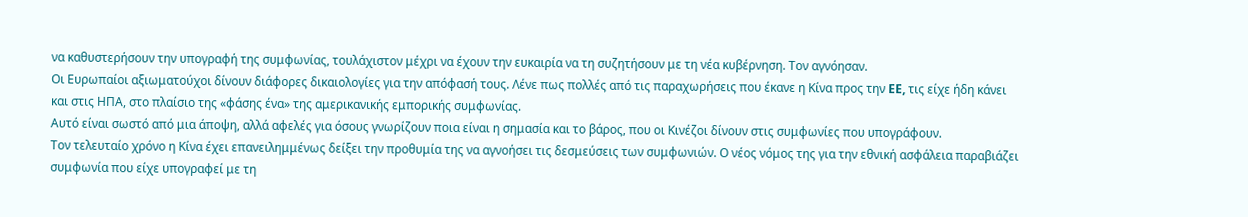να καθυστερήσουν την υπογραφή της συμφωνίας, τουλάχιστον μέχρι να έχουν την ευκαιρία να τη συζητήσουν με τη νέα κυβέρνηση. Τον αγνόησαν.
Οι Ευρωπαίοι αξιωματούχοι δίνουν διάφορες δικαιολογίες για την απόφασή τους. Λένε πως πολλές από τις παραχωρήσεις που έκανε η Κίνα προς την EE, τις είχε ήδη κάνει και στις ΗΠΑ, στο πλαίσιο της «φάσης ένα» της αμερικανικής εμπορικής συμφωνίας.
Αυτό είναι σωστό από μια άποψη, αλλά αφελές για όσους γνωρίζουν ποια είναι η σημασία και το βάρος, που οι Κινέζοι δίνουν στις συμφωνίες που υπογράφουν.
Τον τελευταίο χρόνο η Κίνα έχει επανειλημμένως δείξει την προθυμία της να αγνοήσει τις δεσμεύσεις των συμφωνιών. Ο νέος νόμος της για την εθνική ασφάλεια παραβιάζει συμφωνία που είχε υπογραφεί με τη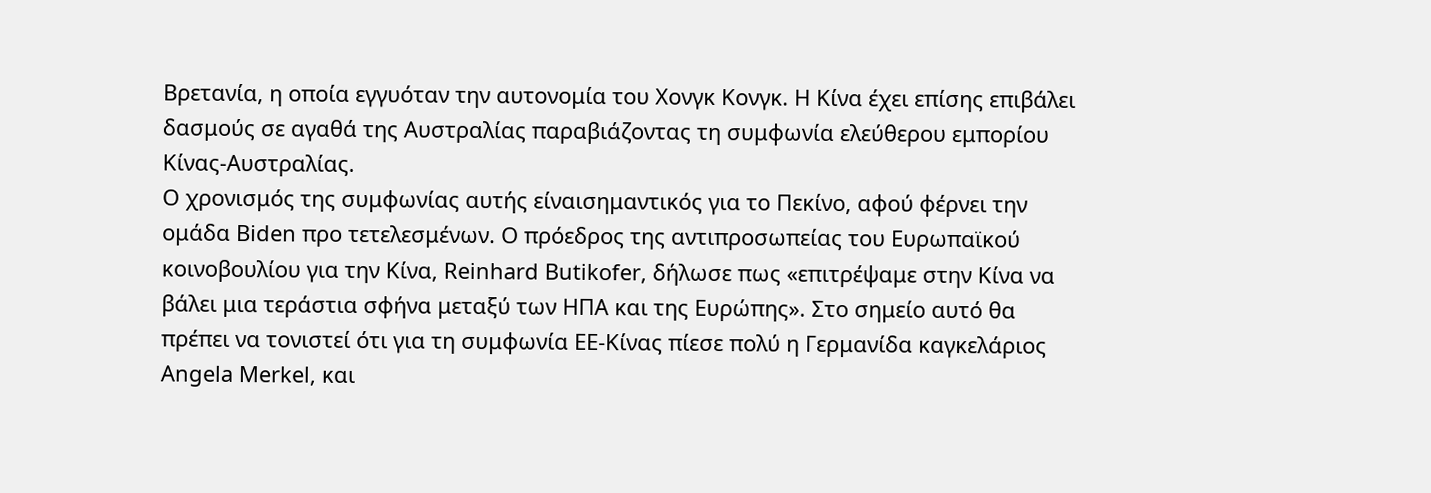Βρετανία, η οποία εγγυόταν την αυτονομία του Χονγκ Κονγκ. Η Κίνα έχει επίσης επιβάλει δασμούς σε αγαθά της Αυστραλίας παραβιάζοντας τη συμφωνία ελεύθερου εμπορίου Κίνας-Αυστραλίας.
Ο χρονισμός της συμφωνίας αυτής είναισημαντικός για το Πεκίνο, αφού φέρνει την ομάδα Biden προ τετελεσμένων. Ο πρόεδρος της αντιπροσωπείας του Ευρωπαϊκού κοινοβουλίου για την Κίνα, Reinhard Butikofer, δήλωσε πως «επιτρέψαμε στην Κίνα να βάλει μια τεράστια σφήνα μεταξύ των ΗΠΑ και της Ευρώπης». Στο σημείο αυτό θα πρέπει να τονιστεί ότι για τη συμφωνία EE-Κίνας πίεσε πολύ η Γερμανίδα καγκελάριος Angela Merkel, και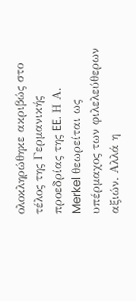ολοκληρώθηκε ακριβώς στο τέλος της Γερμανικής προεδρίας της EE. Η Α. Merkel θεωρείται ως υπέρμαχος των φιλελεύθερων αξιών. Αλλά η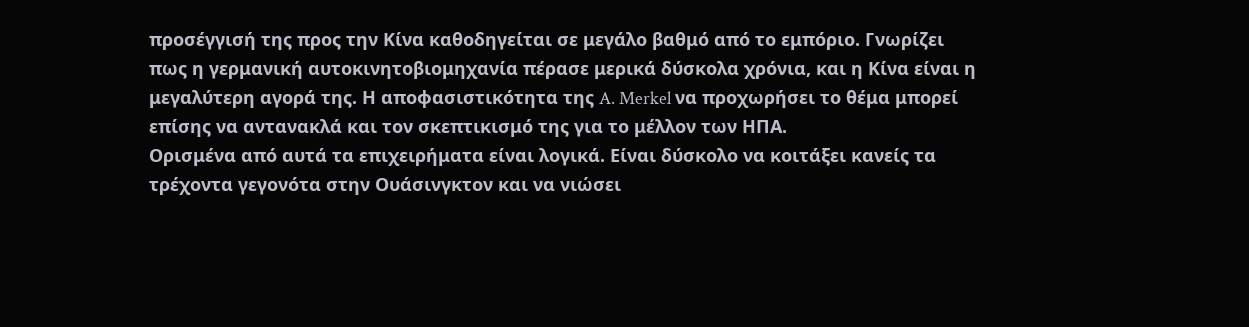προσέγγισή της προς την Κίνα καθοδηγείται σε μεγάλο βαθμό από το εμπόριο. Γνωρίζει πως η γερμανική αυτοκινητοβιομηχανία πέρασε μερικά δύσκολα χρόνια, και η Κίνα είναι η μεγαλύτερη αγορά της. Η αποφασιστικότητα της A. Merkel να προχωρήσει το θέμα μπορεί επίσης να αντανακλά και τον σκεπτικισμό της για το μέλλον των ΗΠΑ.
Ορισμένα από αυτά τα επιχειρήματα είναι λογικά. Είναι δύσκολο να κοιτάξει κανείς τα τρέχοντα γεγονότα στην Ουάσινγκτον και να νιώσει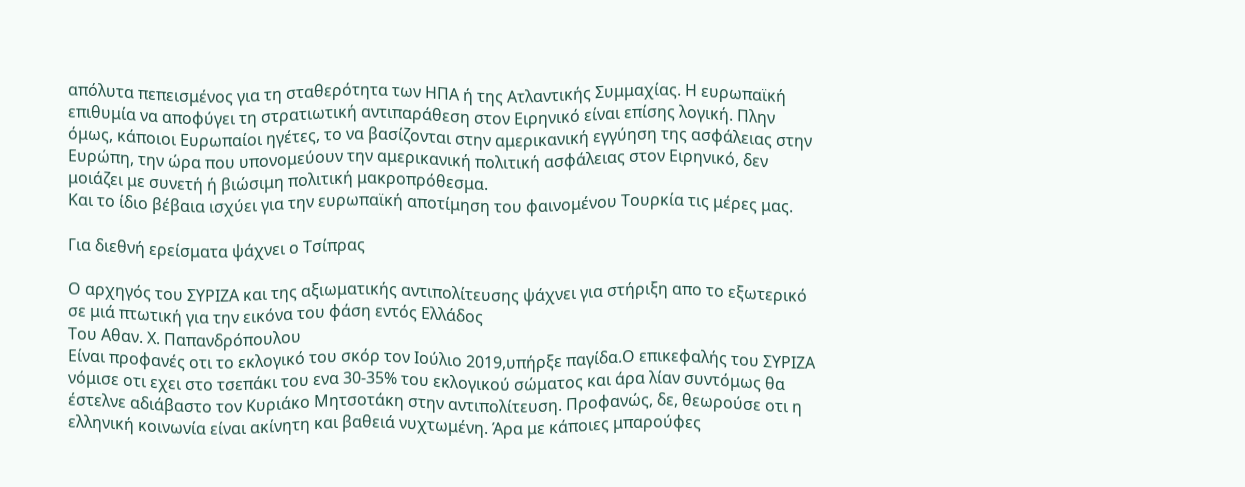απόλυτα πεπεισμένος για τη σταθερότητα των ΗΠΑ ή της Ατλαντικής Συμμαχίας. Η ευρωπαϊκή επιθυμία να αποφύγει τη στρατιωτική αντιπαράθεση στον Ειρηνικό είναι επίσης λογική. Πλην όμως, κάποιοι Ευρωπαίοι ηγέτες, το να βασίζονται στην αμερικανική εγγύηση της ασφάλειας στην Ευρώπη, την ώρα που υπονομεύουν την αμερικανική πολιτική ασφάλειας στον Ειρηνικό, δεν μοιάζει με συνετή ή βιώσιμη πολιτική μακροπρόθεσμα.
Και το ίδιο βέβαια ισχύει για την ευρωπαϊκή αποτίμηση του φαινομένου Τουρκία τις μέρες μας.

Για διεθνή ερείσματα ψάχνει ο Τσίπρας

Ο αρχηγός του ΣΥΡΙΖΑ και της αξιωματικής αντιπολίτευσης ψάχνει για στήριξη απο το εξωτερικό σε μιά πτωτική για την εικόνα του φάση εντός Ελλάδος
Του Αθαν. Χ. Παπανδρόπουλου
Είναι προφανές οτι το εκλογικό του σκόρ τον Ιούλιο 2019,υπήρξε παγίδα.Ο επικεφαλής του ΣΥΡΙΖΑ νόμισε οτι εχει στο τσεπάκι του ενα 30-35% του εκλογικού σώματος και άρα λίαν συντόμως θα έστελνε αδιάβαστο τον Κυριάκο Μητσοτάκη στην αντιπολίτευση. Προφανώς, δε, θεωρούσε οτι η ελληνική κοινωνία είναι ακίνητη και βαθειά νυχτωμένη. Άρα με κάποιες μπαρούφες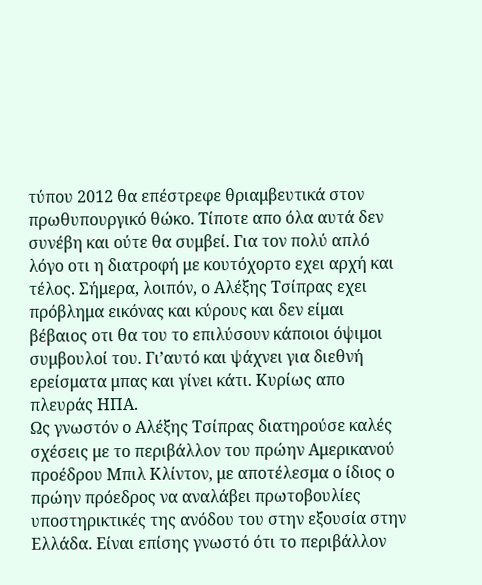τύπου 2012 θα επέστρεφε θριαμβευτικά στον πρωθυπουργικό θώκο. Τίποτε απο όλα αυτά δεν συνέβη και ούτε θα συμβεί. Για τον πολύ απλό λόγο οτι η διατροφή με κουτόχορτο εχει αρχή και τέλος. Σήμερα, λοιπόν, ο Αλέξης Τσίπρας εχει πρόβλημα εικόνας και κύρους και δεν είμαι βέβαιος οτι θα του το επιλύσουν κάποιοι όψιμοι συμβουλοί του. Γι’αυτό και ψάχνει για διεθνή ερείσματα μπας και γίνει κάτι. Κυρίως απο πλευράς ΗΠΑ.
Ως γνωστόν ο Αλέξης Τσίπρας διατηρούσε καλές σχέσεις με το περιβάλλον του πρώην Αμερικανού προέδρου Μπιλ Κλίντον, με αποτέλεσμα ο ίδιος ο πρώην πρόεδρος να αναλάβει πρωτοβουλίες υποστηρικτικές της ανόδου του στην εξουσία στην Ελλάδα. Είναι επίσης γνωστό ότι το περιβάλλον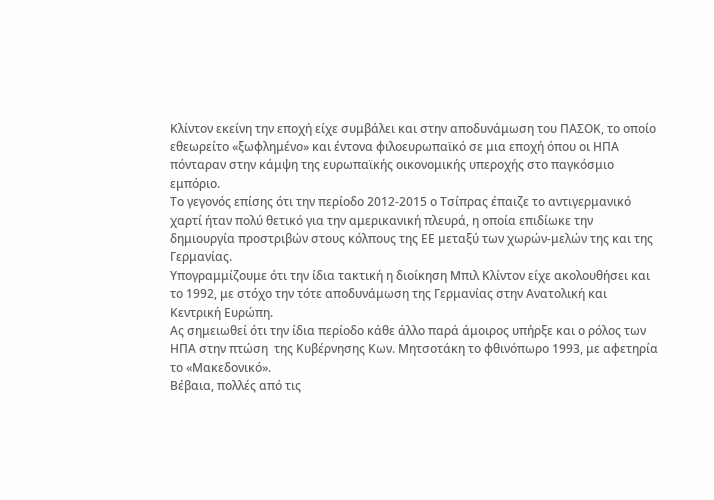Κλίντον εκείνη την εποχή είχε συμβάλει και στην αποδυνάμωση του ΠΑΣΟΚ, το οποίο εθεωρείτο «ξωφλημένο» και έντονα φιλοευρωπαϊκό σε μια εποχή όπου οι ΗΠΑ πόνταραν στην κάμψη της ευρωπαϊκής οικονομικής υπεροχής στο παγκόσμιο εμπόριο.
Το γεγονός επίσης ότι την περίοδο 2012-2015 ο Τσίπρας έπαιζε το αντιγερμανικό χαρτί ήταν πολύ θετικό για την αμερικανική πλευρά, η οποία επιδίωκε την δημιουργία προστριβών στους κόλπους της ΕΕ μεταξύ των χωρών-μελών της και της Γερμανίας.
Υπογραμμίζουμε ότι την ίδια τακτική η διοίκηση Μπιλ Κλίντον είχε ακολουθήσει και το 1992, με στόχο την τότε αποδυνάμωση της Γερμανίας στην Ανατολική και Κεντρική Ευρώπη.
Ας σημειωθεί ότι την ίδια περίοδο κάθε άλλο παρά άμοιρος υπήρξε και ο ρόλος των ΗΠΑ στην πτώση  της Κυβέρνησης Κων. Μητσοτάκη το φθινόπωρο 1993, με αφετηρία το «Μακεδονικό».
Βέβαια, πολλές από τις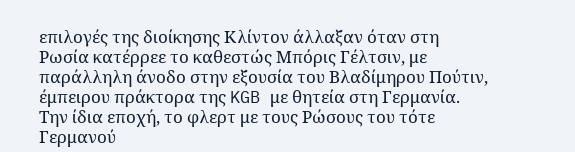επιλογές της διοίκησης Κλίντον άλλαξαν όταν στη Ρωσία κατέρρεε το καθεστώς Μπόρις Γέλτσιν, με παράλληλη άνοδο στην εξουσία του Βλαδίμηρου Πούτιν, έμπειρου πράκτορα της KGB με θητεία στη Γερμανία.
Την ίδια εποχή, το φλερτ με τους Ρώσους του τότε Γερμανού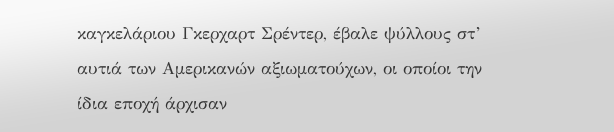καγκελάριου Γκερχαρτ Σρέντερ, έβαλε ψύλλους στ’ αυτιά των Αμερικανών αξιωματούχων, οι οποίοι την ίδια εποχή άρχισαν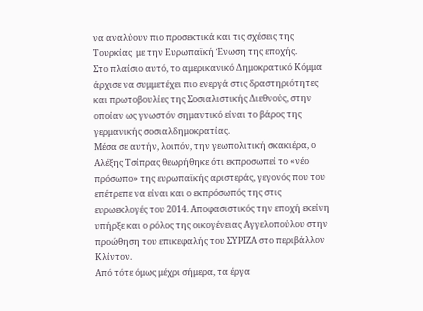να αναλύουν πιο προσεκτικά και τις σχέσεις της Τουρκίας  με την Ευρωπαϊκή Ένωση της εποχής.
Στο πλαίσιο αυτό, το αμερικανικό Δημοκρατικό Κόμμα άρχισε να συμμετέχει πιο ενεργά στις δραστηριότητες και πρωτοβουλίες της Σοσιαλιστικής Διεθνούς, στην οποίαν ως γνωστόν σημαντικό είναι το βάρος της γερμανικής σοσιαλδημοκρατίας.
Μέσα σε αυτήν, λοιπόν, την γεωπολιτική σκακιέρα, ο Αλέξης Τσίπρας θεωρήθηκε ότι εκπροσωπεί το «νέο πρόσωπο» της ευρωπαϊκής αριστεράς, γεγονός που του επέτρεπε να είναι και ο εκπρόσωπός της στις ευρωεκλογές του 2014. Αποφασιστικός την εποχή εκείνη υπήρξε και ο ρόλος της οικογένειας Αγγελοπούλου στην προώθηση του επικεφαλής του ΣΥΡΙΖΑ στο περιβάλλον Κλίντον.
Από τότε όμως μέχρι σήμερα, τα έργα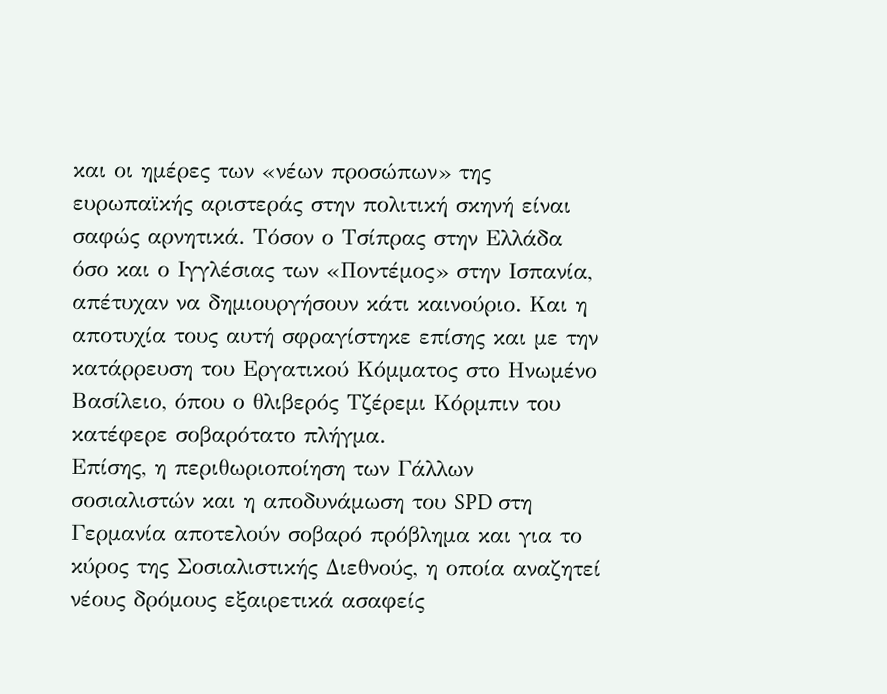και οι ημέρες των «νέων προσώπων» της ευρωπαϊκής αριστεράς στην πολιτική σκηνή είναι σαφώς αρνητικά. Τόσον ο Τσίπρας στην Ελλάδα όσο και ο Ιγγλέσιας των «Ποντέμος» στην Ισπανία, απέτυχαν να δημιουργήσουν κάτι καινούριο. Και η αποτυχία τους αυτή σφραγίστηκε επίσης και με την κατάρρευση του Εργατικού Κόμματος στο Ηνωμένο Βασίλειο, όπου ο θλιβερός Τζέρεμι Κόρμπιν του κατέφερε σοβαρότατο πλήγμα.
Επίσης, η περιθωριοποίηση των Γάλλων σοσιαλιστών και η αποδυνάμωση του SPD στη Γερμανία αποτελούν σοβαρό πρόβλημα και για το κύρος της Σοσιαλιστικής Διεθνούς, η οποία αναζητεί νέους δρόμους εξαιρετικά ασαφείς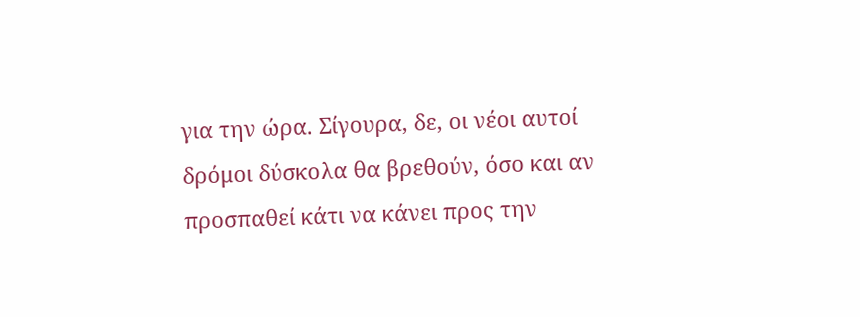για την ώρα. Σίγουρα, δε, οι νέοι αυτοί δρόμοι δύσκολα θα βρεθούν, όσο και αν προσπαθεί κάτι να κάνει προς την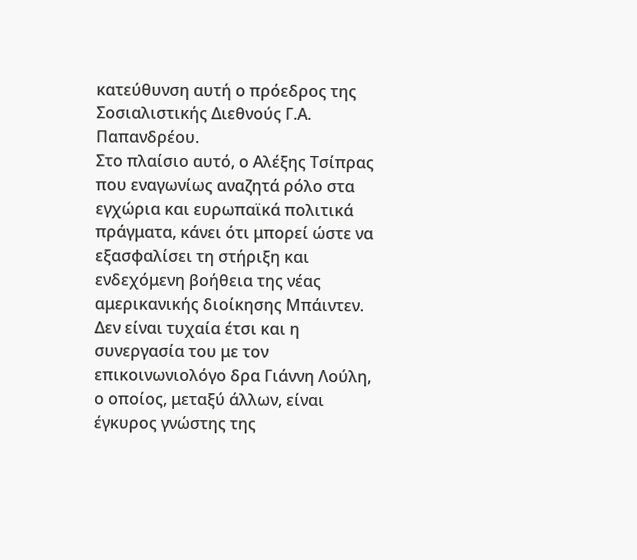κατεύθυνση αυτή ο πρόεδρος της Σοσιαλιστικής Διεθνούς Γ.Α. Παπανδρέου.
Στο πλαίσιο αυτό, ο Αλέξης Τσίπρας που εναγωνίως αναζητά ρόλο στα εγχώρια και ευρωπαϊκά πολιτικά πράγματα, κάνει ότι μπορεί ώστε να εξασφαλίσει τη στήριξη και ενδεχόμενη βοήθεια της νέας αμερικανικής διοίκησης Μπάιντεν. Δεν είναι τυχαία έτσι και η συνεργασία του με τον επικοινωνιολόγο δρα Γιάννη Λούλη, ο οποίος, μεταξύ άλλων, είναι έγκυρος γνώστης της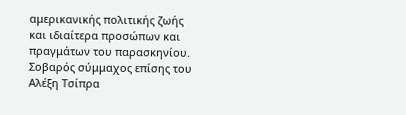αμερικανικής πολιτικής ζωής και ιδιαίτερα προσώπων και πραγμάτων του παρασκηνίου.
Σοβαρός σύμμαχος επίσης του Αλέξη Τσίπρα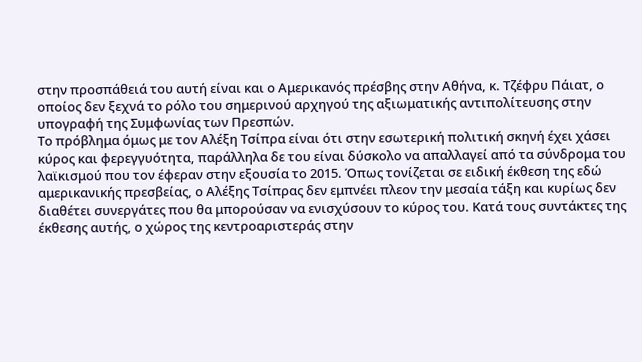στην προσπάθειά του αυτή είναι και ο Αμερικανός πρέσβης στην Αθήνα, κ. Τζέφρυ Πάιατ, ο οποίος δεν ξεχνά το ρόλο του σημερινού αρχηγού της αξιωματικής αντιπολίτευσης στην υπογραφή της Συμφωνίας των Πρεσπών.
Το πρόβλημα όμως με τον Αλέξη Τσίπρα είναι ότι στην εσωτερική πολιτική σκηνή έχει χάσει κύρος και φερεγγυότητα, παράλληλα δε του είναι δύσκολο να απαλλαγεί από τα σύνδρομα του λαϊκισμού που τον έφεραν στην εξουσία το 2015. Όπως τονίζεται σε ειδική έκθεση της εδώ αμερικανικής πρεσβείας, ο Αλέξης Τσίπρας δεν εμπνέει πλεον την μεσαία τάξη και κυρίως δεν διαθέτει συνεργάτες που θα μπορούσαν να ενισχύσουν το κύρος του. Κατά τους συντάκτες της έκθεσης αυτής, ο χώρος της κεντροαριστεράς στην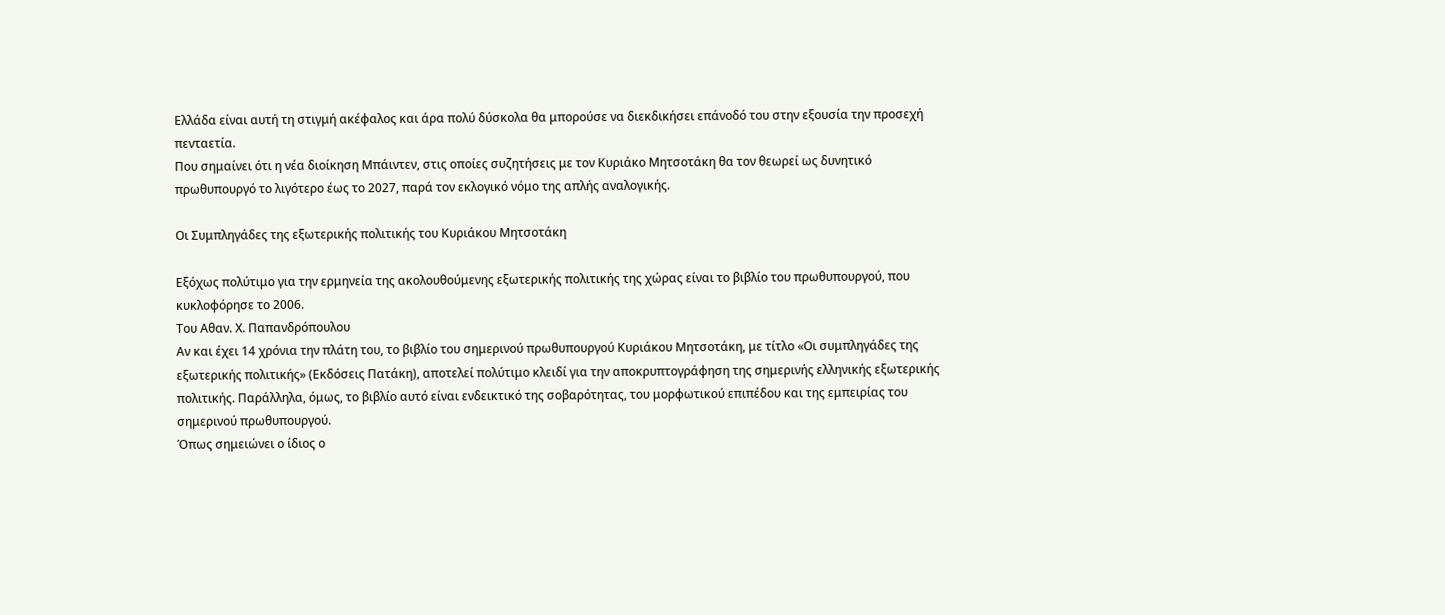Ελλάδα είναι αυτή τη στιγμή ακέφαλος και άρα πολύ δύσκολα θα μπορούσε να διεκδικήσει επάνοδό του στην εξουσία την προσεχή πενταετία.
Που σημαίνει ότι η νέα διοίκηση Μπάιντεν, στις οποίες συζητήσεις με τον Κυριάκο Μητσοτάκη θα τον θεωρεί ως δυνητικό πρωθυπουργό το λιγότερο έως το 2027, παρά τον εκλογικό νόμο της απλής αναλογικής.

Οι Συμπληγάδες της εξωτερικής πολιτικής του Κυριάκου Μητσοτάκη

Εξόχως πολύτιμο για την ερμηνεία της ακολουθούμενης εξωτερικής πολιτικής της χώρας είναι το βιβλίο του πρωθυπουργού, που κυκλοφόρησε το 2006.
Του Αθαν. Χ. Παπανδρόπουλου
Αν και έχει 14 χρόνια την πλάτη του, το βιβλίο του σημερινού πρωθυπουργού Κυριάκου Μητσοτάκη, με τίτλο «Οι συμπληγάδες της εξωτερικής πολιτικής» (Εκδόσεις Πατάκη), αποτελεί πολύτιμο κλειδί για την αποκρυπτογράφηση της σημερινής ελληνικής εξωτερικής πολιτικής. Παράλληλα, όμως, το βιβλίο αυτό είναι ενδεικτικό της σοβαρότητας, του μορφωτικού επιπέδου και της εμπειρίας του σημερινού πρωθυπουργού.
Όπως σημειώνει ο ίδιος ο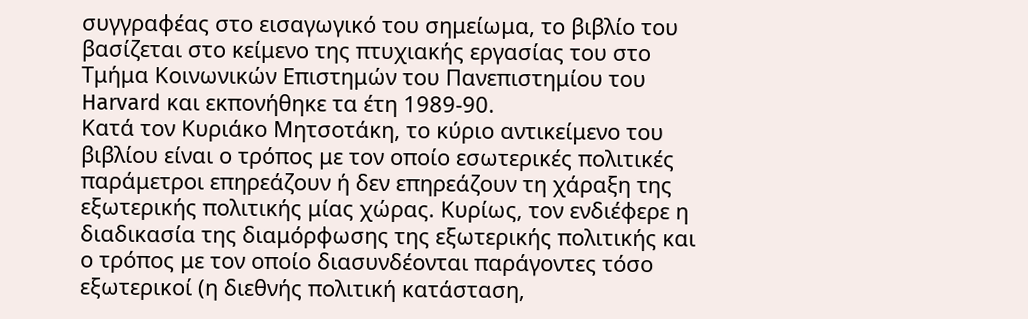συγγραφέας στο εισαγωγικό του σημείωμα, το βιβλίο του βασίζεται στο κείμενο της πτυχιακής εργασίας του στο Τμήμα Κοινωνικών Επιστημών του Πανεπιστημίου του Harvard και εκπονήθηκε τα έτη 1989-90.
Κατά τον Κυριάκο Μητσοτάκη, το κύριο αντικείμενο του βιβλίου είναι ο τρόπος με τον οποίο εσωτερικές πολιτικές παράμετροι επηρεάζουν ή δεν επηρεάζουν τη χάραξη της εξωτερικής πολιτικής μίας χώρας. Κυρίως, τον ενδιέφερε η διαδικασία της διαμόρφωσης της εξωτερικής πολιτικής και ο τρόπος με τον οποίο διασυνδέονται παράγοντες τόσο εξωτερικοί (η διεθνής πολιτική κατάσταση,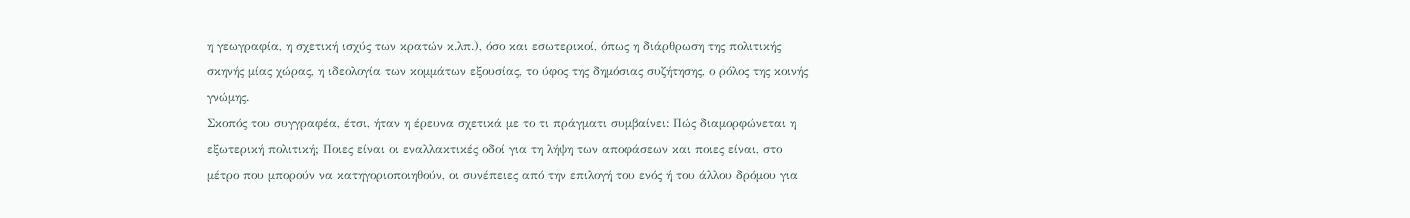η γεωγραφία, η σχετική ισχύς των κρατών κ.λπ.), όσο και εσωτερικοί, όπως η διάρθρωση της πολιτικής σκηνής μίας χώρας, η ιδεολογία των κομμάτων εξουσίας, το ύφος της δημόσιας συζήτησης, ο ρόλος της κοινής γνώμης.
Σκοπός του συγγραφέα, έτσι, ήταν η έρευνα σχετικά με το τι πράγματι συμβαίνει: Πώς διαμορφώνεται η εξωτερική πολιτική; Ποιες είναι οι εναλλακτικές οδοί για τη λήψη των αποφάσεων και ποιες είναι, στο μέτρο που μπορούν να κατηγοριοποιηθούν, οι συνέπειες από την επιλογή του ενός ή του άλλου δρόμου για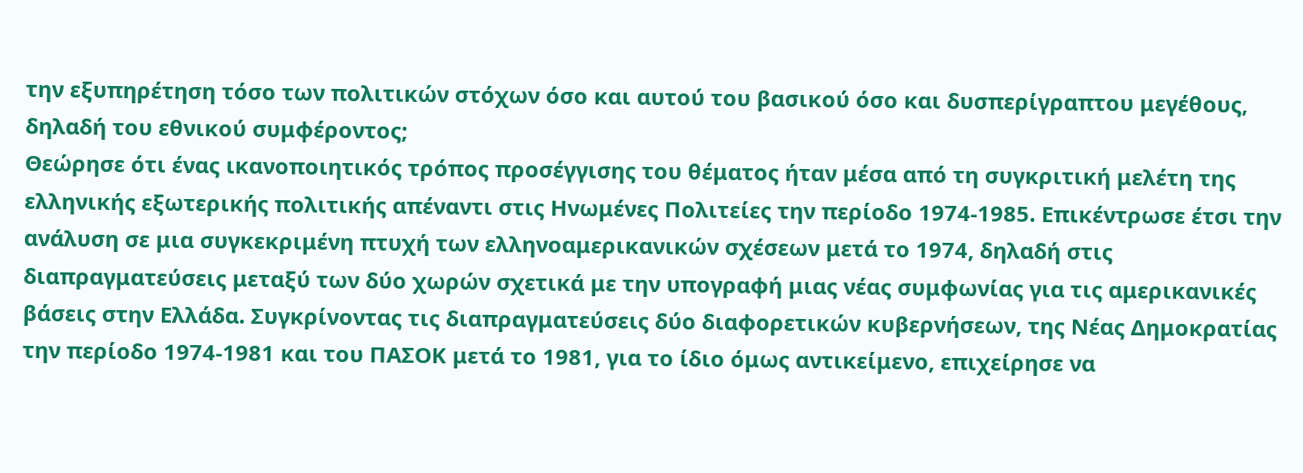την εξυπηρέτηση τόσο των πολιτικών στόχων όσο και αυτού του βασικού όσο και δυσπερίγραπτου μεγέθους, δηλαδή του εθνικού συμφέροντος;
Θεώρησε ότι ένας ικανοποιητικός τρόπος προσέγγισης του θέματος ήταν μέσα από τη συγκριτική μελέτη της ελληνικής εξωτερικής πολιτικής απέναντι στις Ηνωμένες Πολιτείες την περίοδο 1974-1985. Επικέντρωσε έτσι την ανάλυση σε μια συγκεκριμένη πτυχή των ελληνοαμερικανικών σχέσεων μετά το 1974, δηλαδή στις διαπραγματεύσεις μεταξύ των δύο χωρών σχετικά με την υπογραφή μιας νέας συμφωνίας για τις αμερικανικές βάσεις στην Ελλάδα. Συγκρίνοντας τις διαπραγματεύσεις δύο διαφορετικών κυβερνήσεων, της Νέας Δημοκρατίας την περίοδο 1974-1981 και του ΠΑΣΟΚ μετά το 1981, για το ίδιο όμως αντικείμενο, επιχείρησε να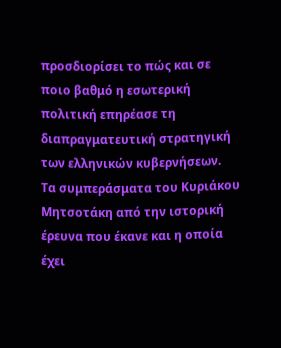προσδιορίσει το πώς και σε ποιο βαθμό η εσωτερική πολιτική επηρέασε τη διαπραγματευτική στρατηγική των ελληνικών κυβερνήσεων.
Τα συμπεράσματα του Κυριάκου Μητσοτάκη από την ιστορική έρευνα που έκανε και η οποία έχει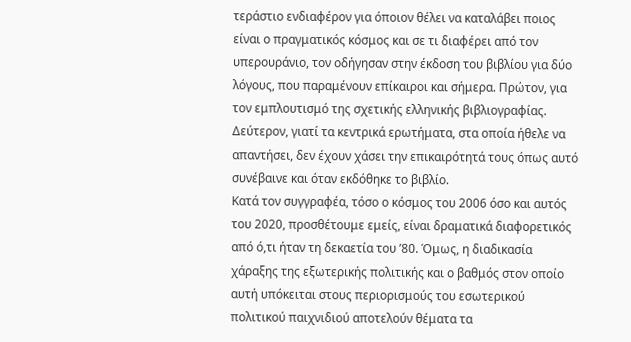τεράστιο ενδιαφέρον για όποιον θέλει να καταλάβει ποιος είναι ο πραγματικός κόσμος και σε τι διαφέρει από τον υπερουράνιο, τον οδήγησαν στην έκδοση του βιβλίου για δύο λόγους, που παραμένουν επίκαιροι και σήμερα. Πρώτον, για τον εμπλουτισμό της σχετικής ελληνικής βιβλιογραφίας. Δεύτερον, γιατί τα κεντρικά ερωτήματα, στα οποία ήθελε να απαντήσει, δεν έχουν χάσει την επικαιρότητά τους όπως αυτό συνέβαινε και όταν εκδόθηκε το βιβλίο.
Κατά τον συγγραφέα, τόσο ο κόσμος του 2006 όσο και αυτός του 2020, προσθέτουμε εμείς, είναι δραματικά διαφορετικός από ό,τι ήταν τη δεκαετία του ’80. Όμως, η διαδικασία χάραξης της εξωτερικής πολιτικής και ο βαθμός στον οποίο αυτή υπόκειται στους περιορισμούς του εσωτερικού πολιτικού παιχνιδιού αποτελούν θέματα τα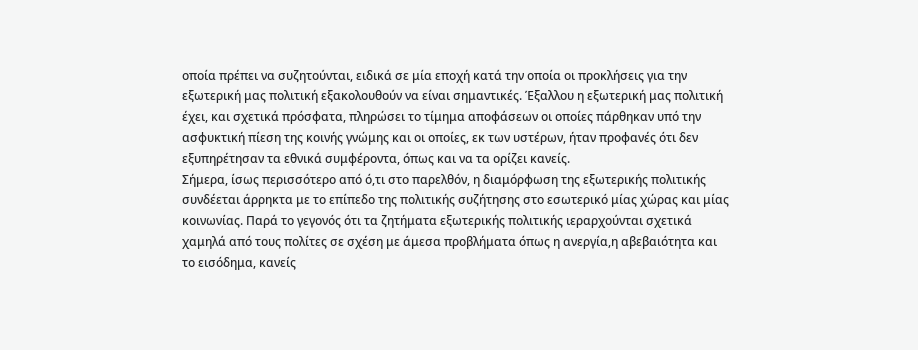οποία πρέπει να συζητούνται, ειδικά σε μία εποχή κατά την οποία οι προκλήσεις για την εξωτερική μας πολιτική εξακολουθούν να είναι σημαντικές. Έξαλλου η εξωτερική μας πολιτική έχει, και σχετικά πρόσφατα, πληρώσει το τίμημα αποφάσεων οι οποίες πάρθηκαν υπό την ασφυκτική πίεση της κοινής γνώμης και οι οποίες, εκ των υστέρων, ήταν προφανές ότι δεν εξυπηρέτησαν τα εθνικά συμφέροντα, όπως και να τα ορίζει κανείς.
Σήμερα, ίσως περισσότερο από ό,τι στο παρελθόν, η διαμόρφωση της εξωτερικής πολιτικής συνδέεται άρρηκτα με το επίπεδο της πολιτικής συζήτησης στο εσωτερικό μίας χώρας και μίας κοινωνίας. Παρά το γεγονός ότι τα ζητήματα εξωτερικής πολιτικής ιεραρχούνται σχετικά χαμηλά από τους πολίτες σε σχέση με άμεσα προβλήματα όπως η ανεργία,η αβεβαιότητα και το εισόδημα, κανείς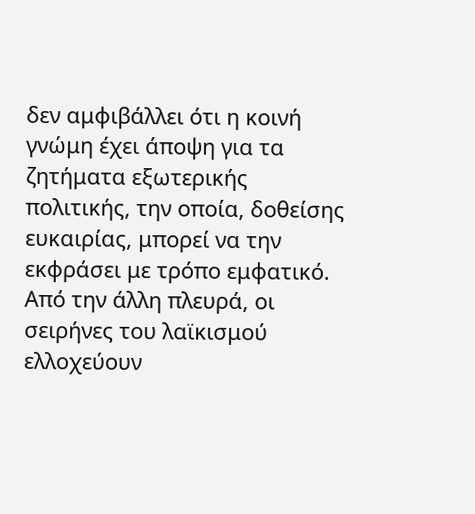δεν αμφιβάλλει ότι η κοινή γνώμη έχει άποψη για τα ζητήματα εξωτερικής πολιτικής, την οποία, δοθείσης ευκαιρίας, μπορεί να την εκφράσει με τρόπο εμφατικό. Από την άλλη πλευρά, οι σειρήνες του λαϊκισμού ελλοχεύουν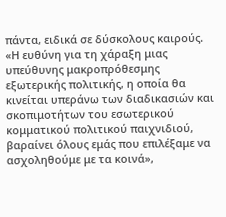πάντα, ειδικά σε δύσκολους καιρούς. «Η ευθύνη για τη χάραξη μιας υπεύθυνης μακροπρόθεσμης εξωτερικής πολιτικής, η οποία θα κινείται υπεράνω των διαδικασιών και σκοπιμοτήτων του εσωτερικού κομματικού πολιτικού παιχνιδιού, βαραίνει όλους εμάς που επιλέξαμε να ασχοληθούμε με τα κοινά»,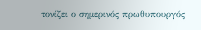τονίζει ο σημερινός πρωθυπουργός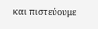και πιστεύουμε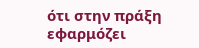ότι στην πράξη εφαρμόζει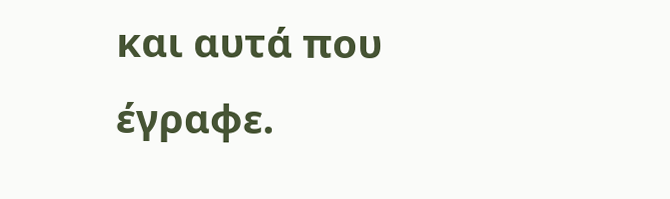και αυτά που έγραφε.